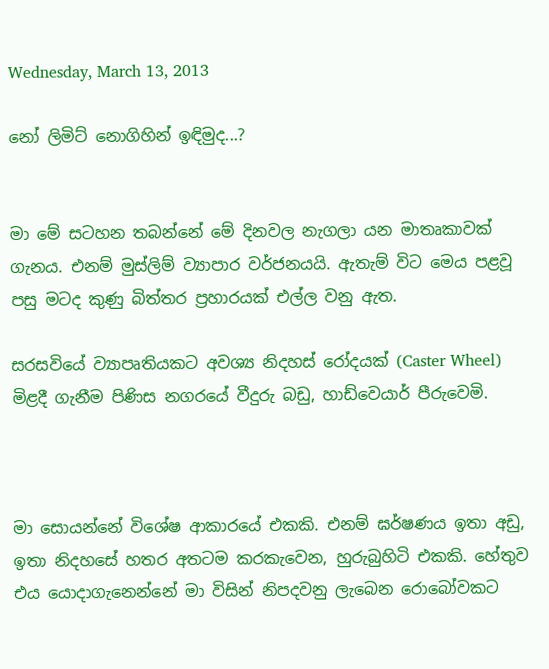Wednesday, March 13, 2013

නෝ ලිමිට් නොගිහින් ඉඳිමුද...?


මා මේ සටහන තබන්නේ මේ දිනවල නැගලා යන මාතෘකාවක් ගැනය. එනම් මුස්ලිම් ව්‍යාපාර වර්ජනයයි. ඇතැම් විට මෙය පළවූ පසු මටද කුණු බිත්තර ප්‍රහාරයක් එල්ල වනු ඇත.

සරසවියේ ව්‍යාපෘතියකට අවශ්‍ය නිදහස් රෝදයක් (Caster Wheel) මිළදී ගැනීම පිණිස නගරයේ වීදුරු බඩු, හාඩ්වෙයාර් පීරුවෙමි.



මා සොයන්නේ විශේෂ ආකාරයේ එකකි. එනම් ඝර්ෂණය ඉතා අඩු, ඉතා නිදහසේ හතර අතටම කරකැවෙන, හුරුබුහිටි එකකි. හේතුව එය යොදාගැනෙන්නේ මා විසින් නිපදවනු ලැබෙන රොබෝවකට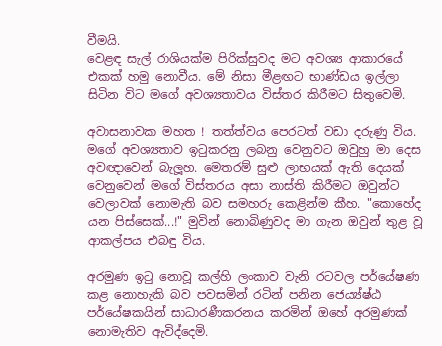වීමයි.
වෙළඳ සැල් රාශියක්ම පිරික්සුවද මට අවශ්‍ය ආකාරයේ එකක් හමු නොවීය. මේ නිසා මීළඟට භාණ්ඩය ඉල්ලා සිටින විට මගේ අවශ්‍යතාවය විස්තර කිරීමට සිතුවෙමි.

අවාසනාවක මහත ! තත්ත්වය පෙරටත් වඩා දරුණු විය. මගේ අවශ්‍යතාව ඉටුකරනු ලබනු වෙනුවට ඔවුහු මා දෙස අවඥාවෙන් බැලූහ. මෙතරම් සුළු ලාභයක් ඇති දෙයක් වෙනුවෙන් මගේ විස්තරය අසා නාස්ති කිරීමට ඔවුන්ට වෙලාවක් නොමැති බව සමහරු කෙළින්ම කීහ. "කොහේද යන පිස්සෙක්...!" මුවින් නොබිණුවද මා ගැන ඔවුන් තුළ වූ ආකල්පය එබඳු විය.

අරමුණ ඉටු නොවූ කල්හි ලංකාව වැනි රටවල පර්යේෂණ කළ නොහැකි බව පවසමින් රටින් පනින ජෙය්‍ය්ෂ්ඨ පර්යේෂකයින් සාධාරණීකරනය කරමින් ඔහේ අරමුණක් නොමැතිව ඇවිද්දෙමි.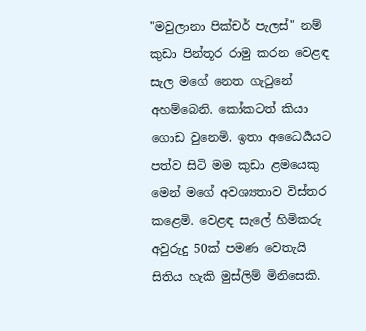"මවුලානා පික්චර් පැලස්" නම් කුඩා පින්තූර රාමු කරන වෙළඳ සැල මගේ නෙත ගැටුනේ අහම්බෙනි. කෝකටත් කියා ගොඩ වුනෙමි. ඉතා අධෛර්‍යයට පත්ව සිටි මම කුඩා ළමයෙකු මෙන් මගේ අවශ්‍යතාව විස්තර කළෙමි. වෙළඳ සැලේ හිමිකරු අවුරුදු 50ක් පමණ වෙතැයි සිතිය හැකි මුස්ලිම් මිනිසෙකි.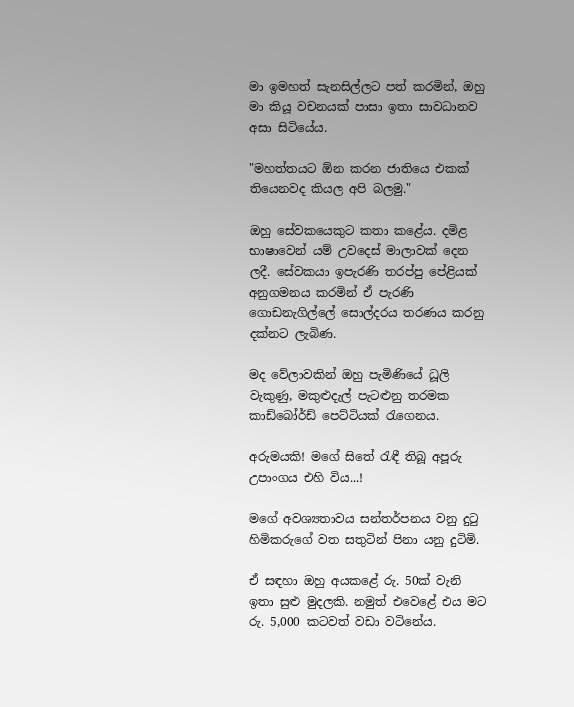මා ඉමහත් සැනසිල්ලට පත් කරමින්, ඔහු මා කියූ වචනයක් පාසා ඉතා සාවධානව අසා සිටියේය.

"මහත්තයට ඕන කරන ජාතියෙ එකක් තියෙනවද කියල අපි බලමු."

ඔහු සේවකයෙකුට කතා කළේය. දමිළ භාෂාවෙන් යම් උවදෙස් මාලාවක් දෙන ලදී. සේවකයා ඉපැරණි තරප්පු පේළියක් අනුගමනය කරමින් ඒ පැරණි ගොඩනැගිල්ලේ සොල්දරය තරණය කරනු දක්නට ලැබිණ.

මද වේලාවකින් ඔහු පැමිණියේ ධූලි වැකුණු, මකුළුදැල් පැටළුනු තරමක කාඩ්බෝර්ඩ් පෙට්ටියක් රැගෙනය.

අරුමයකි! මගේ සිතේ රැඳී තිබූ අපූරු උපාංගය එහි විය...!

මගේ අවශ්‍යතාවය සන්තර්පනය වනු දුටු හිමිකරුගේ වත සතුටින් පිනා යනු දුටිමි.

ඒ සඳහා ඔහු අයකළේ රු. 50ක් වැනි ඉතා සුළු මුදලකි. නමුත් එවෙළේ එය මට රු. 5,000 කටවත් වඩා වටිනේය.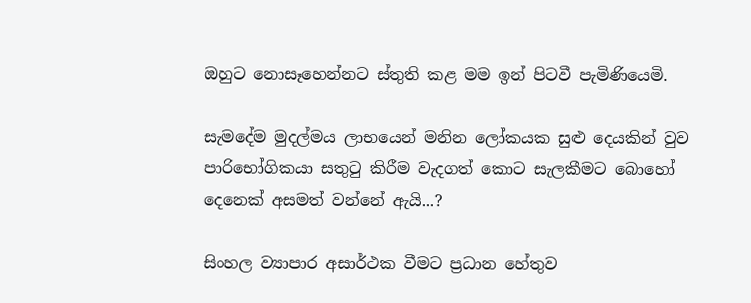ඔහුට නොසෑහෙන්නට ස්තුති කළ මම ඉන් පිටවී පැමිණියෙමි.

සැමදේම මුදල්මය ලාභයෙන් මනින ලෝකයක සුළු දෙයකින් වුව පාරිභෝගිකයා සතුටු කිරීම වැදගත් කොට සැලකීමට බොහෝ දෙනෙක් අසමත් වන්නේ ඇයි...?

සිංහල ව්‍යාපාර අසාර්ථක වීමට ප්‍රධාන හේතුව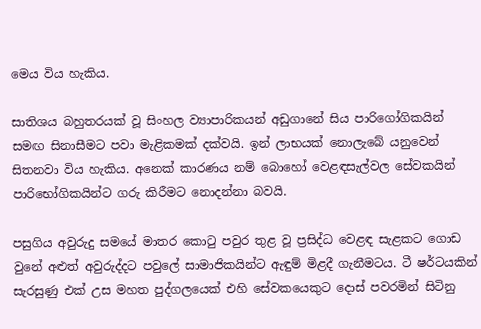මෙය විය හැකිය.

සාතිශය බහුතරයක් වූ සිංහල ව්‍යාපාරිකයන් අඩුගානේ සිය පාරිගෝගිකයින් සමඟ සිනාසීමට පවා මැළිකමක් දක්වයි. ඉන් ලාභයක් නොලැබේ යනුවෙන් සිතනවා විය හැකිය. අනෙක් කාරණය නම් බොහෝ වෙළඳසැල්වල සේවකයින් පාරිභෝගිකයින්ට ගරු කිරීමට නොදන්නා බවයි.

පසුගිය අවුරුදු සමයේ මාතර කොටු පවුර තුළ වූ ප්‍රසිද්ධ වෙළඳ සැළකට ගොඩ වුනේ අළුත් අවුරුද්දට පවුලේ සාමාජිකයින්ට ඇඳුම් මිළදී ගැනීමටය. ටී ෂර්ටයකින් සැරසුණු එක් උස මහත පුද්ගලයෙක් එහි සේවකයෙකුට දොස් පවරමින් සිටිනු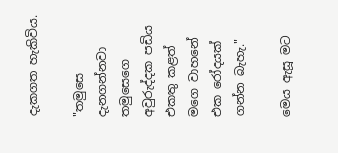දැකගත හැකිවිය.

"තමුසෙ දැනගන්නවා තමුසෙගෙ අවුරුද්දක පඩිය එකතු කළත් මගෙ වාහනේ එක රෝදයක් ගන්න බැහැ."

මෙය ඇසූ මට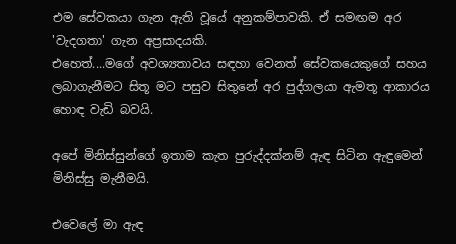එම සේවකයා ගැන ඇති වූයේ අනුකම්පාවකි. ඒ සමඟම අර 'වැදගතා' ගැන අප්‍රසාදයකි.
එහෙත්....මගේ අවශ්‍යතාවය සඳහා වෙනත් සේවකයෙකුගේ සහය ලබාගැනීමට සිතූ මට පසුව සිතුනේ අර පුද්ගලයා ඇමතූ ආකාරය හොඳ වැඩි බවයි.

අපේ මිනිස්සුන්ගේ ඉතාම කැත පුරුද්දක්නම් ඇඳ සිටින ඇඳුමෙන් මිනිස්සු මැනීමයි.

එවෙලේ මා ඇඳ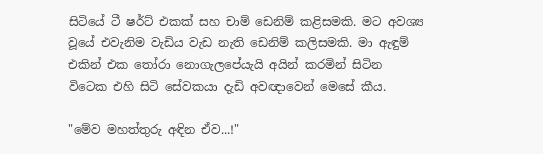සිටියේ ටී ෂර්ට් එකක් සහ චාම් ඩෙනිම් කළිසමකි. මට අවශ්‍ය වූයේ එවැනිම වැඩිය වැඩ නැති ඩෙනිම් කලිසමකි. මා ඇඳුම් එකින් එක තෝරා නොගැලපේයැයි අයින් කරමින් සිටින විටෙක එහි සිටි සේවකයා දැඩි අවඥාවෙන් මෙසේ කීය.

"මේව මහත්තුරු අඳින ඒව...!"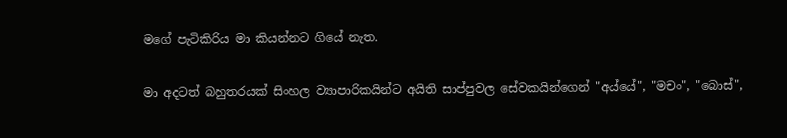මගේ පැටිකිරිය මා කියන්නට ගියේ නැත.

මා අදටත් බහුතරයක් සිංහල ව්‍යාපාරිකයින්ට අයිති සාප්පුවල සේවකයින්ගෙන් "අය්යේ", "මචං", "බොස්",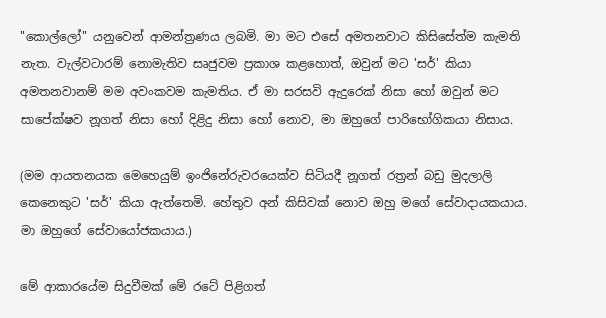"කොල්ලෝ" යනුවෙන් ආමන්ත්‍රණය ලබමි. මා මට එසේ අමතනවාට කිසිසේත්ම කැමති නැත. වැල්වටාරම් නොමැතිව සෘජුවම ප්‍රකාශ කළහොත්, ඔවුන් මට 'සර්' කියා අමතනවානම් මම අවංකවම කැමතිය. ඒ මා සරසවි ඇදුරෙක් නිසා හෝ ඔවුන් මට සාපේක්ෂව නූගත් නිසා හෝ දිළිදු නිසා හෝ නොව, මා ඔහුගේ පාරිභෝගිකයා නිසාය.

(මම ආයතනයක මෙහෙයුම් ඉංජිනේරුවරයෙක්ව සිටියදී නූගත් රත්‍රන් බඩු මුදලාලි කෙනෙකුට 'සර්' කියා ඇත්තෙමි. හේතුව අන් කිසිවක් නොව ඔහු මගේ සේවාදායකයාය. මා ඔහුගේ සේවායෝජකයාය.)

මේ ආකාරයේම සිදුවීමක් මේ රටේ පිළිගත්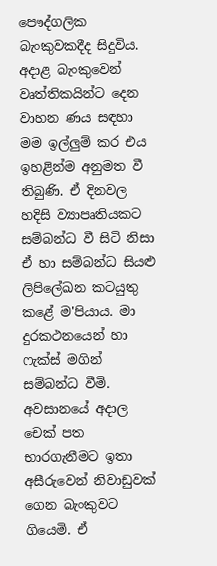පෞද්ගලික බැංකුවකදීද සිදුවිය.
අදාළ බැංකුවෙන් වෘත්තිකයින්ට දෙන වාහන ණය සඳහා මම ඉල්ලුම් කර එය ඉහළින්ම අනුමත වී තිබුණි. ඒ දිනවල හදිසි ව්‍යාපෘතියකට සම්බන්ධ වී සිටි නිසා ඒ හා සම්බන්ධ සියළු ලිපිලේඛන කටයුතු කළේ ම'පියාය. මා දුරකථනයෙන් හා ෆැක්ස් මගින් සම්බන්ධ වීමි. අවසානයේ අදාල චෙක් පත භාරගැනීමට ඉතා අසීරුවෙන් නිවාඩුවක් ගෙන බැංකුවට ගියෙමි. ඒ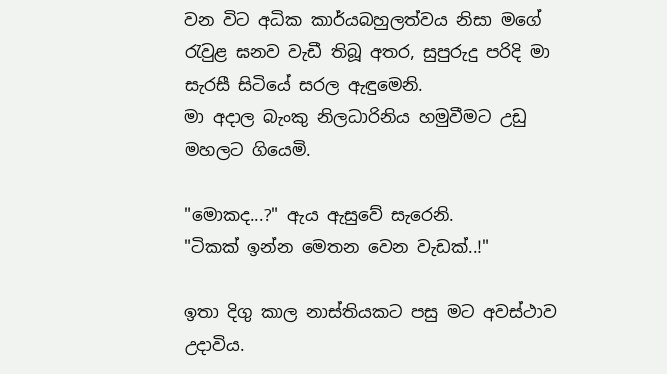වන විට අධික කාර්යබහුලත්වය නිසා මගේ රැවුළ ඝනව වැඩී තිබූ අතර, සුපුරුදු පරිදි මා සැරසී සිටියේ සරල ඇඳුමෙනි.
මා අදාල බැංකු නිලධාරිනිය හමුවීමට උඩු මහලට ගියෙමි.

"මොකද...?" ඇය ඇසුවේ සැරෙනි.
"ටිකක් ඉන්න මෙතන වෙන වැඩක්..!"

ඉතා දිගු කාල නාස්තියකට පසු මට අවස්ථාව උදාවිය.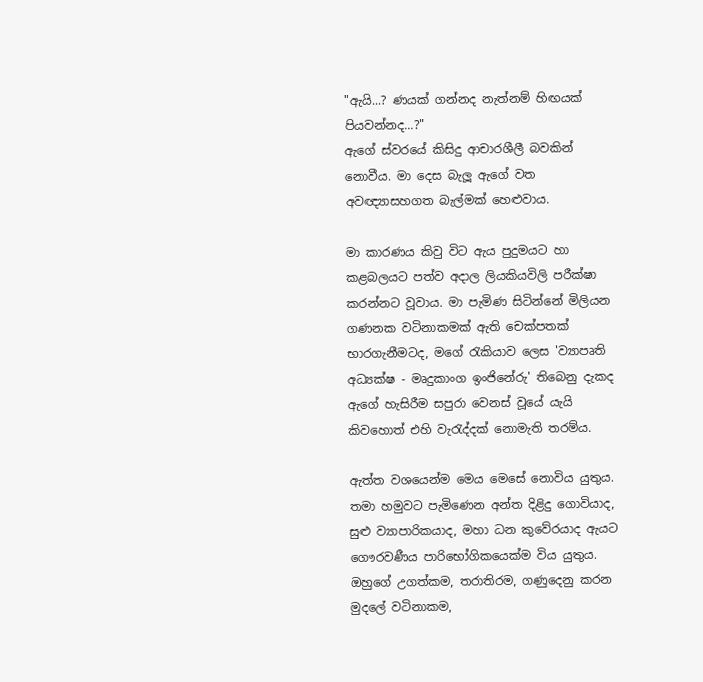"ඇයි...? ණයක් ගන්නද නැත්නම් හිඟයක් පියවන්නද...?"
ඇගේ ස්වරයේ කිසිදු ආචාරශීලී බවකින් නොවීය. මා දෙස බැලූ ඇගේ වත අවඥ්‍යාසහගත බැල්මක් හෙළුවාය.

මා කාරණය කිවු විට ඇය පුදුමයට හා කළබලයට පත්ව අදාල ලියකියවිලි පරීක්ෂා කරන්නට වූවාය. මා පැමිණ සිටින්නේ මිලියන ගණනක වටිනාකමක් ඇති චෙක්පතක් භාරගැනීමටද, මගේ රැකියාව ලෙස 'ව්‍යාපෘති අධ්‍යක්ෂ - මෘදුකාංග ඉංජිනේරු' තිබෙනු දැකද ඇගේ හැසිරීම සපුරා වෙනස් වූයේ යැයි කිවහොත් එහි වැරැද්දක් නොමැති තරම්ය.

ඇත්ත වශයෙන්ම මෙය මෙසේ නොවිය යුතුය. තමා හමුවට පැමිණෙන අන්ත දිළිදු ගොවියාද, සුළු ව්‍යාපාරිකයාද, මහා ධන කුවේරයාද ඇයට ගෞරවණීය පාරිභෝගිකයෙක්ම විය යුතුය. ඔහුගේ උගත්කම, තරාතිරම, ගණුදෙනු කරන මුදලේ වටිනාකම,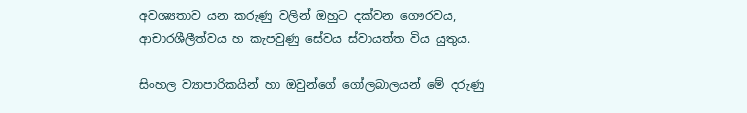අවශ්‍යතාව යන කරුණු වලින් ඔහුට දක්වන ගෞරවය, ආචාරශීලීත්වය හ කැපවුණු සේවය ස්වායත්ත විය යුතුය.

සිංහල ව්‍යාපාරිකයින් හා ඔවුන්ගේ ගෝලබාලයන් මේ දරුණු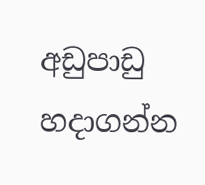අඩුපාඩු හදාගන්න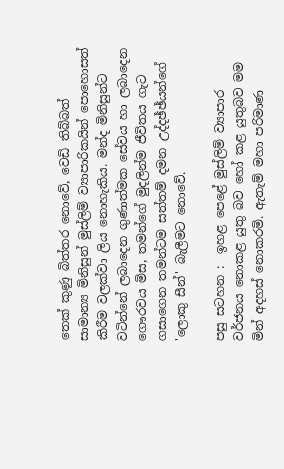තෙක් කුණු බිත්තර නොවේ, වෙඩි තිබ්බත් සාමාන්‍ය මිනිසුන් මුස්ලිම් ව්‍යාපාරිකයින් පොහොසත් කිරීම වලක්වා ලිය නොහැකිය. මන්ද මිනිසුන්ට වටින්නේ ලබාදෙන ගුණාත්මක සේවය හා ලබාදෙන ගෞරවය මිස, තමන්ගේ මුදලින්ම ජීවිතය ගැට ගසාගෙන තමන්ටම සත්තම් දමන උද්දඡ්ඡ්යන්ගේ 'ලොකු සීන්' බැලීමට නොවේ.

පසු සටහන :  ඉහළ පෙළේ මුස්ලිම් ව්‍යාපාර වර්ජනය නොකළ යුතු බව හෝ කළ යුතුබව මම මින් අදහස් නොකරමි. ඇතැම් මහා පරිමාණ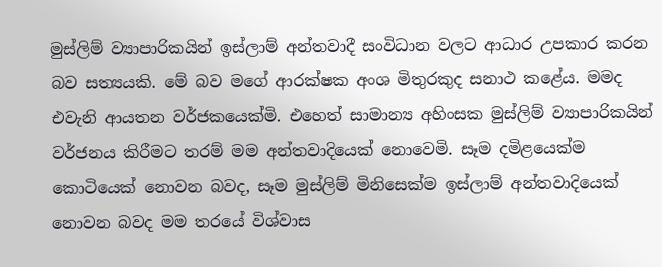මුස්ලිම් ව්‍යාපාරිකයින් ඉස්ලාම් අන්තවාදී සංවිධාන වලට ආධාර උපකාර කරන බව සත්‍යයකි. මේ බව මගේ ආරක්ෂක අංශ මිතුරකුද සනාථ කළේය. මමද එවැනි ආයතන වර්ජකයෙක්මි. එහෙත් සාමාන්‍ය අහිංසක මුස්ලිම් ව්‍යාපාරිකයින් වර්ජනය කිරීමට තරම් මම අන්තවාදියෙක් නොවෙමි. සෑම දමිළයෙක්ම කොටියෙක් නොවන බවද, සෑම මුස්ලිම් මිනිසෙක්ම ඉස්ලාම් අන්තවාදියෙක් නොවන බවද මම තරයේ විශ්වාස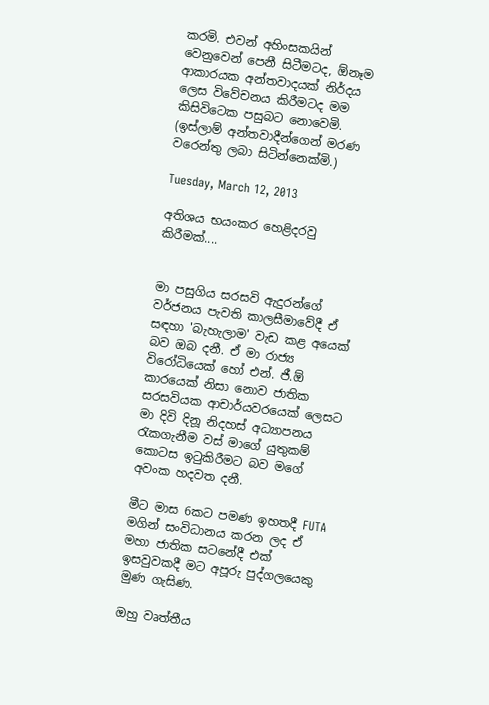කරමි. එවන් අහිංසකයින් වෙනුවෙන් පෙනී සිටීමටද, ඕනෑම ආකාරයක අන්තවාදයක් නිර්දය ලෙස විවේචනය කිරීමටද මම කිසිවිටෙක පසුබට නොවෙමි. (ඉස්ලාම් අන්තවාදීන්ගෙන් මරණ වරෙන්තු ලබා සිටින්නෙක්මි.)

Tuesday, March 12, 2013

අතිශය භයංකර හෙළිදරවු කිරීමක්....


මා පසුගිය සරසවි ඇදුරන්ගේ වර්ජනය පැවති කාලසීමාවේදී ඒ සඳහා 'බැහැලාම' වැඩ කළ අයෙක් බව ඔබ දනී. ඒ මා රාජ්‍ය විරෝධියෙක් හෝ එන්. ජී.ඕ කාරයෙක් නිසා නොව ජාතික සරසවියක ආචාර්යවරයෙක් ලෙසට මා දිවි දිනූ නිදහස් අධ්‍යාපනය රැකගැනීම වස් මාගේ යුතුකම් කොටස ඉටුකිරීමට බව මගේ අවංක හදවත දනී.

මීට මාස 6කට පමණ ඉහතදී FUTA මගින් සංවිධානය කරන ලද ඒ මහා ජාතික සටනේදී එක් ඉසවුවකදී මට අපූරු පුද්ගලයෙකු මුණ ගැසිණ.

ඔහු වෘත්තීය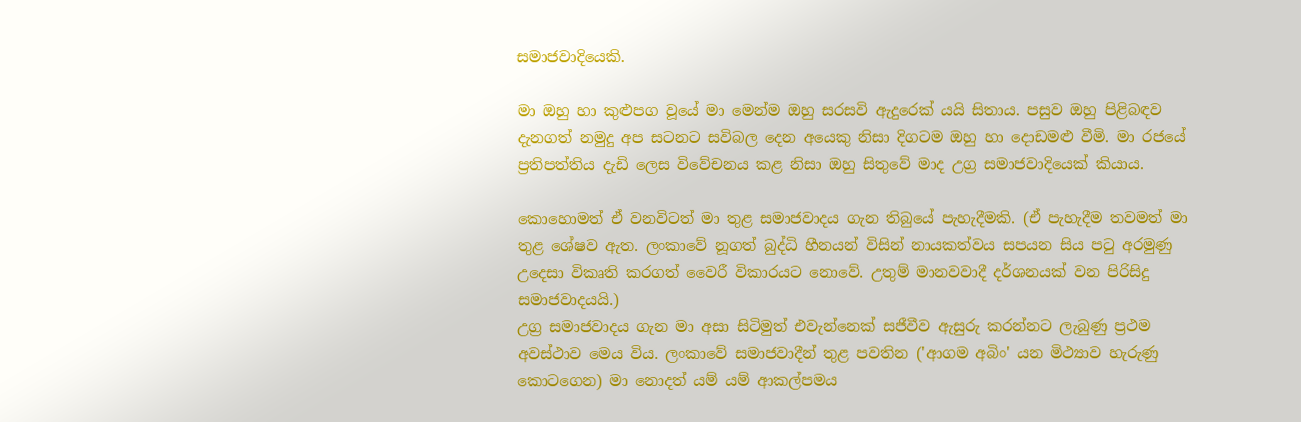සමාජවාදියෙකි.

මා ඔහු හා කුළුපග වූයේ මා මෙන්ම ඔහු සරසවි ඇදුරෙක් යයි සිතාය. පසුව ඔහු පිළිබඳව දැනගත් නමුදු අප සටනට සවිබල දෙන අයෙකු නිසා දිගටම ඔහු හා දොඩමළු වීමි. මා රජයේ ප්‍රතිපත්තිය දැඩි ලෙස විවේචනය කළ නිසා ඔහු සිතුවේ මාද උග්‍ර සමාජවාදියෙක් කියාය.

කොහොමත් ඒ වනවිටත් මා තුළ සමාජවාදය ගැන තිබුයේ පැහැදීමකි. (ඒ පැහැදීම තවමත් මා තුළ ශේෂව ඇත. ලංකාවේ නූගත් බුද්ධි හීනයන් විසින් නායකත්වය සපයන සිය පටු අරමුණු උදෙසා විකෘති කරගත් වෛරී විකාරයට නොවේ. උතුම් මානවවාදී දර්ශනයක් වන පිරිසිදු සමාජවාදයයි.)
උග්‍ර සමාජවාදය ගැන මා අසා සිටිමුත් එවැන්නෙක් සජීවීව ඇසුරු කරන්නට ලැබුණු ප්‍රථම අවස්ථාව මෙය විය. ලංකාවේ සමාජවාදීන් තුළ පවතින ('ආගම අබිං' යන මිථ්‍යාව හැරුණු කොටගෙන) මා නොදත් යම් යම් ආකල්පමය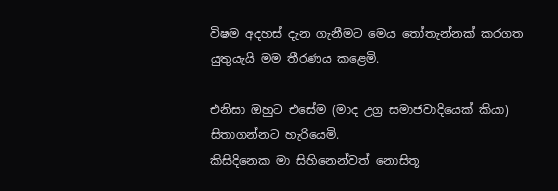විෂම අදහස් දැන ගැනීමට මෙය තෝතැන්නක් කරගත යුතුයැයි මම තීරණය කළෙමි.

එනිසා ඔහුට එසේම (මාද උග්‍ර සමාජවාදියෙක් කියා) සිතාගන්නට හැරියෙමි.
කිසිදිනෙක මා සිහිනෙන්වත් නොසිතූ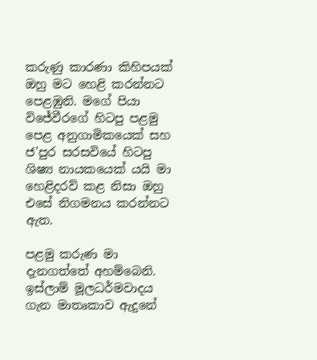කරුණු කාරණා කිහිපයක් ඔහු මට හෙළි කරන්නට පෙළඹුනි. මගේ පියා විජේවීරගේ හිටපු පළමු පෙළ අනුගාමිකයෙක් සහ ජ'පුර සරසවියේ හිටපු ශිෂ්‍ය නායකයෙක් යයි මා හෙළිදරව් කළ නිසා ඔහු එසේ නිගමනය කරන්නට ඇත.

පළමු කරුණ මා දැනගත්තේ අහම්බෙනි.
ඉස්ලාම් මූලධර්මවාදය ගැන මාතෘකාව ඇදුනේ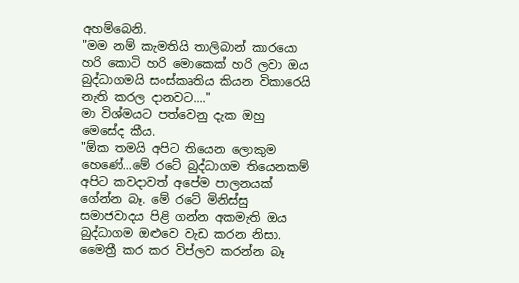අහම්බෙනි.
"මම නම් කැමතියි තාලිබාන් කාරයො හරි කොටි හරි මොකෙක් හරි ලවා ඔය බුද්ධාගමයි සංස්කෘතිය කියන විකාරෙයි නැති කරල දානවට...."
මා විශ්මයට පත්වෙනු දැක ඔහු මෙසේද කීය.
"ඕක තමයි අපිට තියෙන ලොකුම හෙණේ...මේ රටේ බුද්ධාගම තියෙනකම් අපිට කවදාවත් අපේම පාලනයක් ගේන්න බෑ. මේ රටේ මිනිස්සු සමාජවාදය පිළි ගන්න අකමැති ඔය බුද්ධාගම ඔළුවෙ වැඩ කරන නිසා. මෛත්‍රී කර කර විප්ලව කරන්න බෑ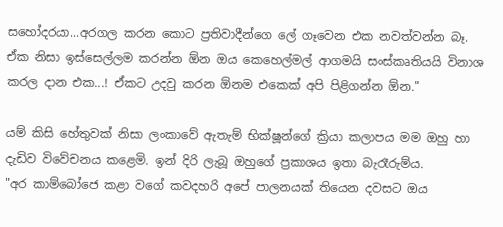සහෝදරයා...අරගල කරන කොට ප්‍රතිවාදීන්ගෙ ලේ ගෑවෙන එක නවත්වන්න බෑ. ඒක නිසා ඉස්සෙල්ලම කරන්න ඕන ඔය කෙහෙල්මල් ආගමයි සංස්කෘතියයි විනාශ කරල දාන එක...! ඒකට උදවු කරන ඕනම එකෙක් අපි පිළිගන්න ඕන."

යම් කිසි හේතුවක් නිසා ලංකාවේ ඇතැම් භික්ෂූන්ගේ ක්‍රියා කලාපය මම ඔහු හා දැඩිව විවේචනය කළෙමි. ඉන් දිරි ලැබූ ඔහුගේ ප්‍රකාශය ඉතා බැරෑරුම්ය.
"අර කාම්බෝජෙ කළා වගේ කවදහරි අපේ පාලනයක් තියෙන දවසට ඔය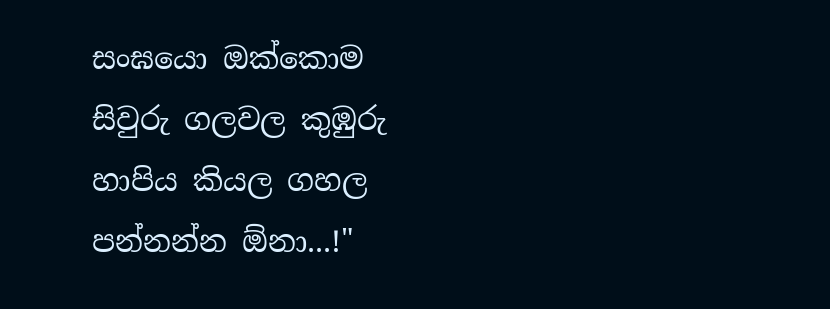සංඝයො ඔක්කොම සිවුරු ගලවල කුඹුරු හාපිය කියල ගහල පන්නන්න ඕනා...!"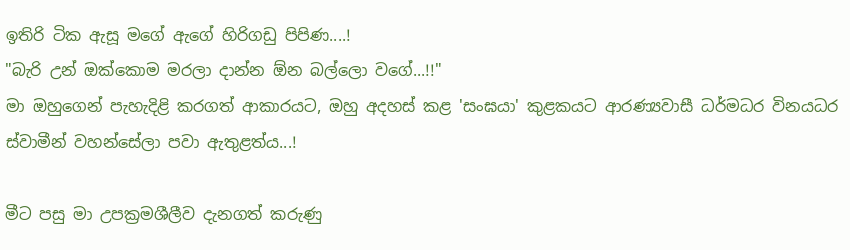ඉතිරි ටික ඇසූ මගේ ඇගේ හිරිගඩු පිපිණ....!
"බැරි උන් ඔක්කොම මරලා දාන්න ඕන බල්ලො වගේ...!!"
මා ඔහුගෙන් පැහැදිළි කරගත් ආකාරයට, ඔහු අදහස් කළ 'සංඝයා' කුළකයට ආරණ්‍යවාසී ධර්මධර විනයධර ස්වාමීන් වහන්සේලා පවා ඇතුළත්ය...!

මීට පසු මා උපක්‍රමශීලීව දැනගත් කරුණු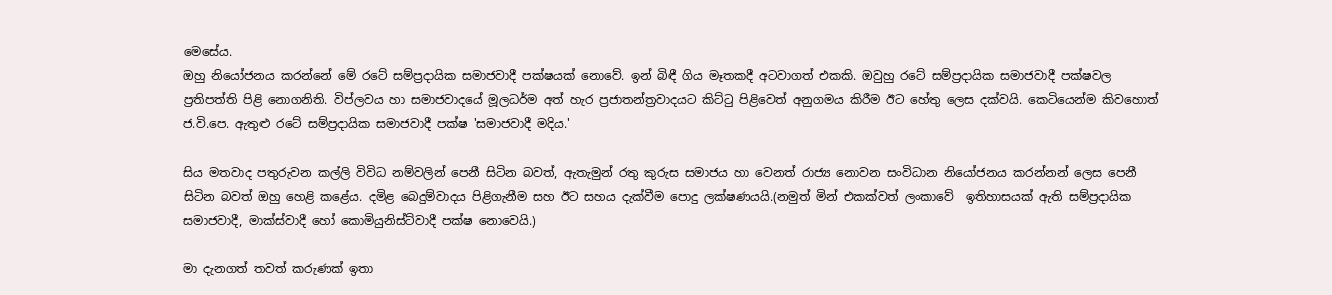මෙසේය.
ඔහු නියෝජනය කරන්නේ මේ රටේ සම්ප්‍රදායික සමාජවාදී පක්ෂයක් නොවේ. ඉන් බිඳී ගිය මෑතකදී අටවාගත් එකකි. ඔවුහු රටේ සම්ප්‍රදායික සමාජවාදී පක්ෂවල ප්‍රතිපත්ති පිළි නොගනිති. විප්ලවය හා සමාජවාදයේ මූලධර්ම අත් හැර ප්‍රජාතන්ත්‍රවාදයට කිට්ටු පිළිවෙත් අනුගමය කිරීම ඊට හේතු ලෙස දක්වයි. කෙටියෙන්ම කිවහොත් ජ.වි.පෙ. ඇතුළු රටේ සම්ප්‍රදායික සමාජවාදී පක්ෂ 'සමාජවාදී මදිය.'

සිය මතවාද පතුරුවන කල්ලි විවිධ නම්වලින් පෙනී සිටින බවත්, ඇතැමුන් රතු කුරුස සමාජය හා වෙනත් රාජ්‍ය නොවන සංවිධාන නියෝජනය කරන්නන් ලෙස පෙනී සිටින බවත් ඔහු හෙළි කළේය. දමිළ බෙදුම්වාදය පිළිගැනීම සහ ඊට සහය දැක්වීම පොදු ලක්ෂණයයි.(නමුත් මින් එකක්වත් ලංකාවේ  ඉතිහාසයක් ඇති සම්ප්‍රදායික සමාජවාදී, මාක්ස්වාදී හෝ කොමියුනිස්ට්වාදී පක්ෂ නොවෙයි.)

මා දැනගත් තවත් කරුණක් ඉතා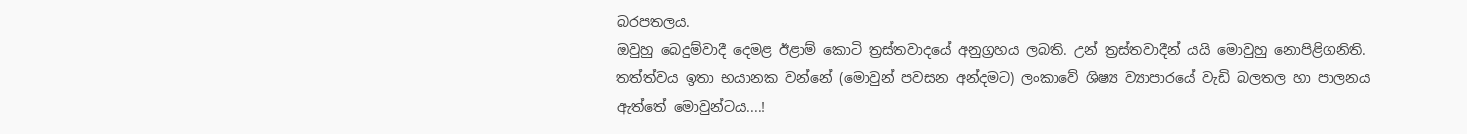බරපතලය.
ඔවුහු බෙදුම්වාදී දෙමළ ඊළාම් කොටි ත්‍රස්තවාදයේ අනුග්‍රහය ලබති. උන් ත්‍රස්තවාදීන් යයි මොවුහු නොපිළිගනිති. තත්ත්වය ඉතා භයානක වන්නේ (මොවුන් පවසන අන්දමට) ලංකාවේ ශිෂ්‍ය ව්‍යාපාරයේ වැඩි බලතල හා පාලනය ඇත්තේ මොවුන්ටය....!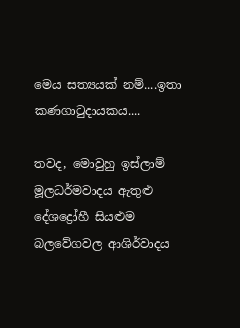මෙය සත්‍යයක් නම්....ඉතා කණගාටුදායකය....

තවද, මොවුහු ඉස්ලාම් මූලධර්මවාදය ඇතුළු දේශද්‍රෝහී සියළුම බලවේගවල ආශිර්වාදය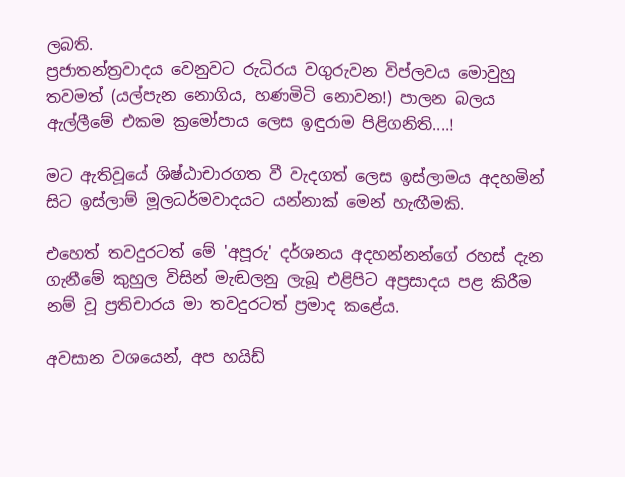ලබති.
ප්‍රජාතන්ත්‍රවාදය වෙනුවට රුධිරය වගුරුවන විප්ලවය මොවුහු තවමත් (යල්පැන නොගිය, හණමිටි නොවන!) පාලන බලය ඇල්ලීමේ එකම ක්‍රමෝපාය ලෙස ඉඳුරාම පිළිගනිති....!

මට ඇතිවූයේ ශිෂ්ඨාචාරගත වී වැදගත් ලෙස ඉස්ලාමය අදහමින් සිට ඉස්ලාම් මූලධර්මවාදයට යන්නාක් මෙන් හැඟීමකි.

එහෙත් තවදුරටත් මේ 'අපූරු' දර්ශනය අදහන්නන්ගේ රහස් දැන ගැනීමේ කුහුල විසින් මැඬලනු ලැබූ එළිපිට අප්‍රසාදය පළ කිරීම නම් වූ ප්‍රතිචාරය මා තවදුරටත් ප්‍රමාද කළේය.

අවසාන වශයෙන්, අප හයිඩ්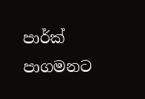පාර්ක් පාගමනට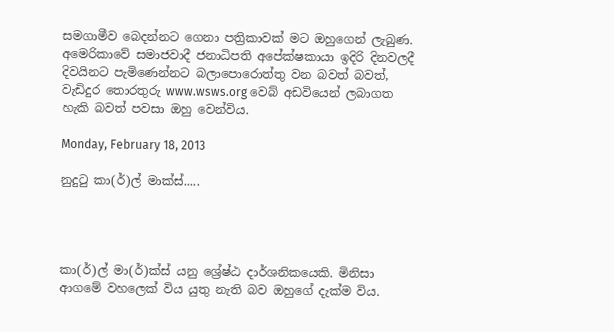සමගාමීව බෙදන්නට ගෙනා පත්‍රිකාවක් මට ඔහුගෙන් ලැබුණ. අමෙරිකාවේ සමාජවාදී ජනාධිපති අපේක්ෂකායා ඉදිරි දිනවලදී දිවයිනට පැමිණෙන්නට බලාපොරොත්තු වන බවත් බවත්, වැඩිදුර තොරතුරු www.wsws.org වෙබ් අඩවියෙන් ලබාගත හැකි බවත් පවසා ඔහු වෙන්විය.

Monday, February 18, 2013

නුදුටු කා(ර්)ල් මාක්ස්.....




කා(ර්)ල් මා(ර්)ක්ස් යනු ශ්‍රේෂ්ඨ දාර්ශනිකයෙකි. මිනිසා ආගමේ වහලෙක් විය යුතු නැති බව ඔහුගේ දැක්ම විය.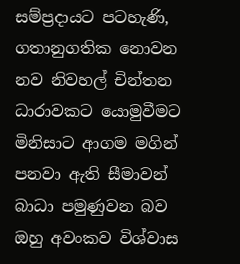සම්ප්‍රදායට පටහැණි, ගතානුගතික නොවන නව නිවහල් චින්තන ධාරාවකට යොමුවීමට මිනිසාට ආගම මගින් පනවා ඇති සීමාවන් බාධා පමුණුවන බව ඔහු අවංකව විශ්වාස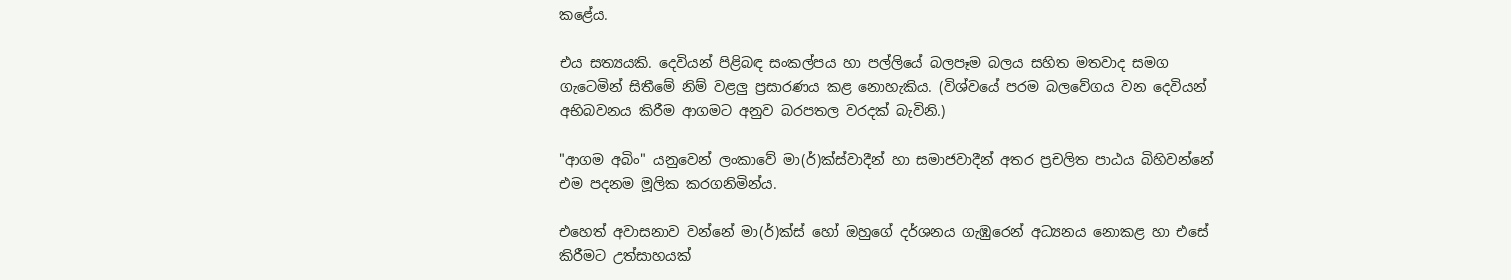කළේය.

එය සත්‍යයකි. දෙවියන් පිළිබඳ සංකල්පය හා පල්ලියේ බලපෑම බලය සහිත මතවාද සමග ගැටෙමින් සිතීමේ නිම් වළලු ප්‍රසාරණය කළ නොහැකිය. (විශ්වයේ පරම බලවේගය වන දෙවියන් අභිබවනය කිරීම ආගමට අනුව බරපතල වරදක් බැවිනි.)

"ආගම අබිං" යනුවෙන් ලංකාවේ මා(ර්)ක්ස්වාදීන් හා සමාජවාදීන් අතර ප්‍රචලිත පාඨය බිහිවන්නේ එම පදනම මූලික කරගනිමින්ය.

එහෙත් අවාසනාව වන්නේ මා(ර්)ක්ස් හෝ ඔහුගේ දර්ශනය ගැඹුරෙන් අධ්‍යනය නොකළ හා එසේ කිරීමට උත්සාහයක්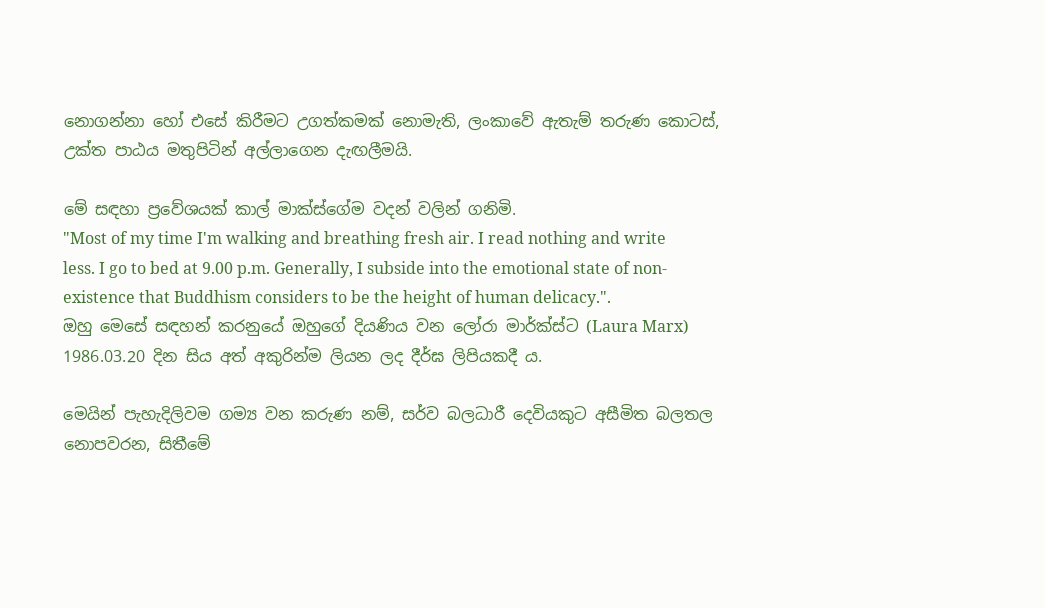නොගන්නා හෝ එසේ කිරීමට උගත්කමක් නොමැති, ලංකාවේ ඇතැම් තරුණ කොටස්, උක්ත පාඨය මතුපිටින් අල්ලාගෙන දැඟලීමයි.

මේ සඳහා ප්‍රවේශයක් කාල් මාක්ස්ගේම වදන් වලින් ගනිමි.
"Most of my time I'm walking and breathing fresh air. I read nothing and write less. I go to bed at 9.00 p.m. Generally, I subside into the emotional state of non-existence that Buddhism considers to be the height of human delicacy.".
ඔහු මෙසේ සඳහන් කරනුයේ ඔහුගේ දියණිය වන ලෝරා මාර්ක්ස්ට (Laura Marx) 1986.03.20 දින සිය අත් අකුරින්ම ලියන ලද දීර්ඝ ලිපියකදී ය.

මෙයින් පැහැදිලිවම ගම්‍ය වන කරුණ නම්, සර්ව බලධාරී දෙවියකුට අසීමිත බලතල නොපවරන, සිතීමේ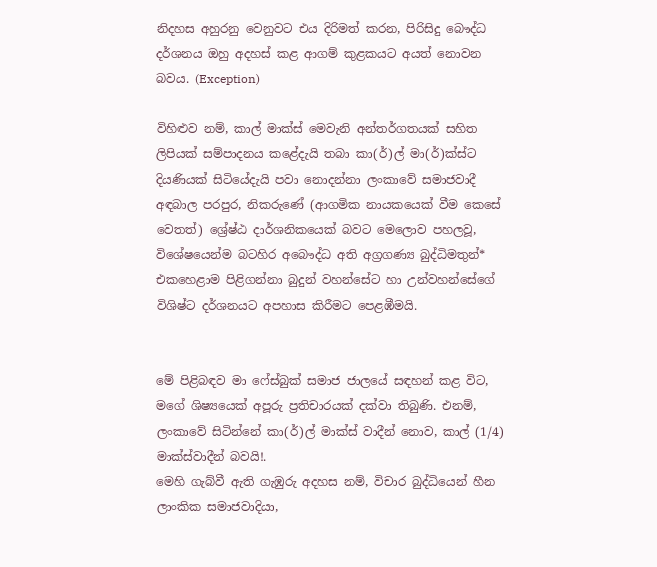නිදහස අහුරනු වෙනුවට එය දිරිමත් කරන, පිරිසිදු බෞද්ධ දර්ශනය ඔහු අදහස් කළ ආගම් කුළකයට අයත් නොවන බවය. (Exception)

විහිළුව නම්, කාල් මාක්ස් මෙවැනි අන්තර්ගතයක් සහිත ලිපියක් සම්පාදනය කළේදැයි තබා කා(ර්)ල් මා(ර්)ක්ස්ට දියණියක් සිටි‍යේදැයි පවා නොදන්නා ලංකාවේ සමාජවාදී අඳබාල පරපුර, නිකරුණේ (ආගමික නායකයෙක් වීම කෙසේ වෙතත්) ශ්‍රේෂ්ඨ දාර්ශනිකයෙක් බවට මෙලොව පහලවූ, විශේෂයෙන්ම බටහිර අබෞද්ධ අති අග්‍රගණ්‍ය බුද්ධිමතුන්* එකහෙළාම පිළිගන්නා බුදුන් වහන්සේට හා උන්වහන්සේගේ විශිෂ්ට දර්ශනයට අපහාස කිරීමට පෙළඹීමයි.


මේ පිළිබඳව මා ෆේස්බුක් සමාජ ජාලයේ සඳහන් කළ විට, මගේ ශිෂ්‍යයෙක් අපූරු ප්‍රතිචාරයක් දක්වා තිබුණි. එනම්, ලංකාවේ සිටින්නේ කා(ර්)ල් මාක්ස් වාදීන් නොව, කාල් (1/4) මාක්ස්වාදීන් බවයි!.
මෙහි ගැබ්වී ඇති ගැඹුරු අදහස නම්, විචාර බුද්ධියෙන් හීන ලාංකික සමාජවාදියා,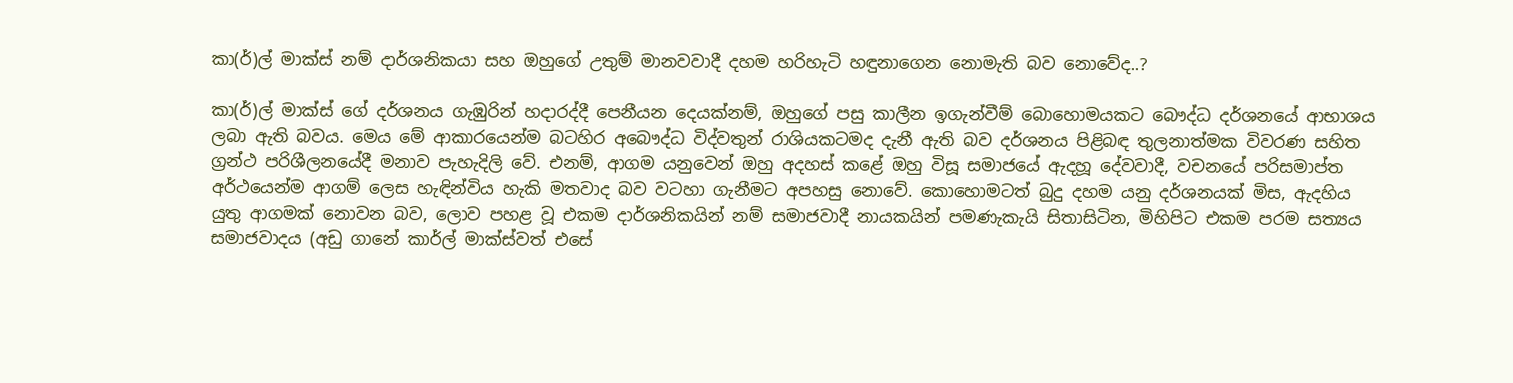කා(ර්)ල් මාක්ස් නම් දාර්ශනිකයා සහ ඔහුගේ උතුම් මානවවාදී දහම හරිහැටි හඳුනාගෙන නොමැති බව නොවේද..?

කා(ර්)ල් මාක්ස් ගේ දර්ශනය ගැඹුරින් හදාරද්දී පෙනීයන දෙයක්නම්, ඔහුගේ පසු කාලීන ඉගැන්වීම් බොහොමයකට බෞද්ධ දර්ශනයේ ආභාශය ලබා ඇති බවය. මෙය මේ ආකාරයෙන්ම බටහිර අබෞද්ධ විද්වතුන් රාශියකටමද දැනී ඇති බව දර්ශනය පිළිබඳ තුලනාත්මක විවරණ සහිත ග්‍රන්ථ පරිශීලනයේදී මනාව පැහැදිලි වේ. එනම්, ආගම යනුවෙන් ඔහු අදහස් කළේ ඔහු විසූ සමාජයේ ඇදහූ දේවවාදී, වචනයේ පරිසමාප්ත අර්ථයෙන්ම ආගම් ලෙස හැඳින්විය හැකි මතවාද බව වටහා ගැනීමට අපහසු නොවේ. කොහොමටත් බුදු දහම යනු දර්ශනයක් මිස, ඇදහිය යුතු ආගමක් නොවන බව, ලොව පහළ වූ එකම දාර්ශනිකයින් නම් සමාජවාදී නායකයින් පමණැකැයි සිතාසිටින, මිහිපිට එකම පරම සත්‍යය සමාජවාදය (අඩු ගානේ කාර්ල් මාක්ස්වත් එසේ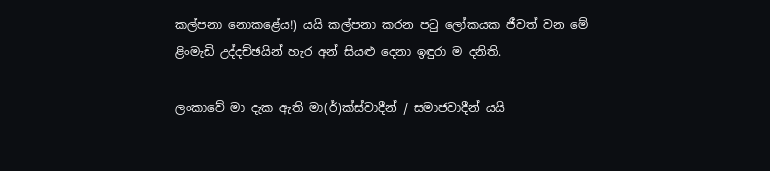කල්පනා නොකළේය!) යයි කල්පනා කරන පටු ලෝකයක ජීවත් වන මේ ළිංමැඩි උද්දච්ඡයින් හැර අන් සියළු දෙනා ඉඳුරා ම දනිති.

ලංකාවේ මා දැක ඇති මා(ර්)ක්ස්වාදීන් / සමාජවාදීන් යයි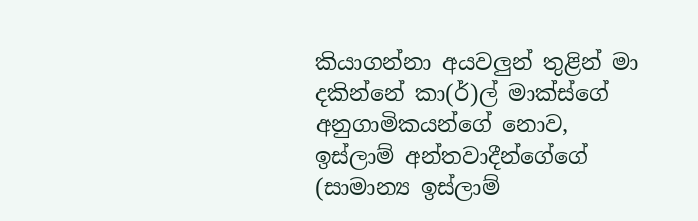කියාගන්නා අයවලුන් තුළින් මා දකින්නේ කා(ර්)ල් මාක්ස්ගේ අනුගාමිකයන්ගේ නොව, ඉස්ලාම් අන්තවාදීන්ගේගේ (සාමාන්‍ය ඉස්ලාම්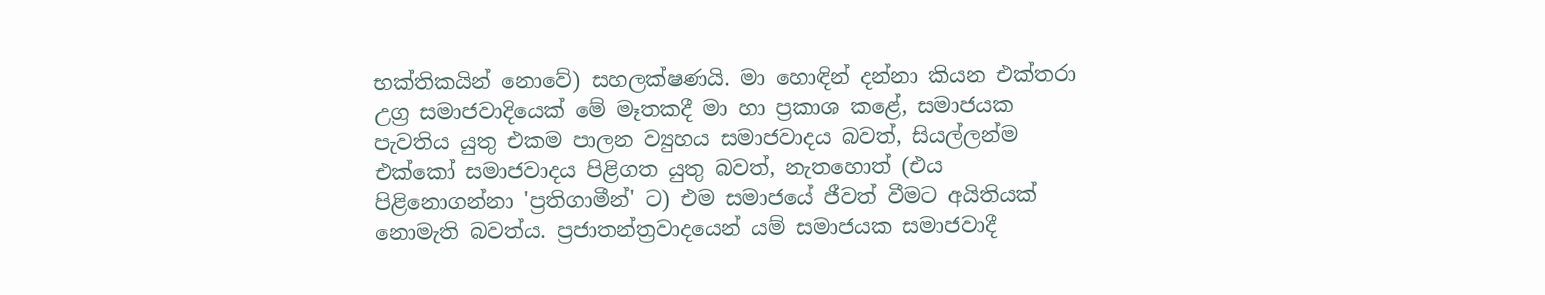භක්තිකයින් නොවේ) සහලක්ෂණයි. මා හොඳින් දන්නා කියන එක්තරා උග්‍ර සමාජවාදියෙක් මේ මෑතකදී මා හා ප්‍රකාශ කළේ, සමාජයක පැවතිය යුතු එකම පාලන ව්‍යුහය සමාජවාදය බවත්, සියල්ලන්ම එක්කෝ සමාජවාදය පිළිගත යුතු බවත්, නැතහොත් (එය පිළිනොගන්නා 'ප්‍රතිගාමීන්' ට) එම සමාජයේ ජීවත් වීමට අයිතියක් නොමැති බවත්ය. ප්‍රජාතන්ත්‍රවාදයෙන් යම් සමාජයක සමාජවාදී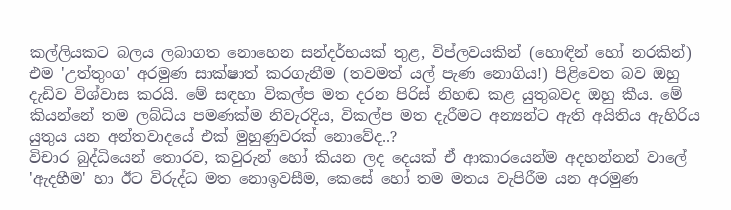කල්ලියකට බලය ලබාගත නොහෙන සන්දර්භයක් තුළ, විප්ලවයකින් (හොඳින් හෝ නරකින්) එම 'උත්තුංග' අරමුණ සාක්ෂාත් කරගැනීම (තවමත් යල් පැණ නොගිය!) පිළිවෙත බව ඔහු දැඩිව විශ්වාස කරයි. මේ සඳහා විකල්ප මත දරන පිරිස් නිහඬ කළ යුතුබවද ඔහු කීය. මේ කියන්නේ තම ලබ්ධිය පමණක්ම නිවැරදිය, විකල්ප මත දැරීමට අන්‍යන්ට ඇති අයිතිය ඇහිරිය යුතුය යන අන්තවාදයේ එක් මුහුණුවරක් නොවේද..?
විචාර බුද්ධියෙන් තොරව, කවුරුන් හෝ කියන ලද දෙයක් ඒ ආකාරයෙන්ම අදහන්නන් වාලේ 'ඇදහීම' හා ඊට විරුද්ධ මත නොඉවසීම, කෙසේ හෝ තම මතය වැපිරීම යන අරමුණ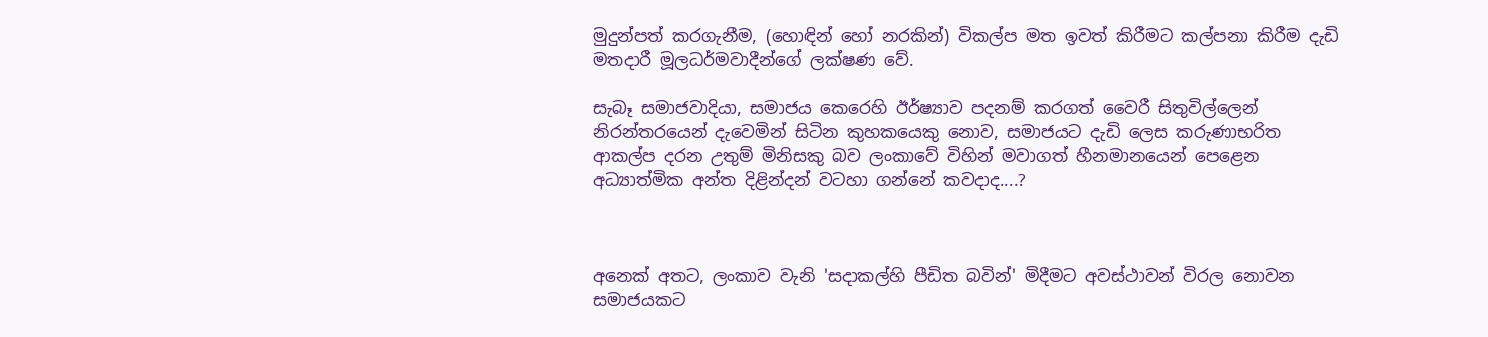මුදුන්පත් කරගැනීම, (හොඳින් හෝ නරකින්) විකල්ප මත ඉවත් කිරීමට කල්පනා කිරීම දැඩි මතදාරී මූලධර්මවාදීන්ගේ ලක්ෂණ වේ.

සැබෑ සමාජවාදියා, සමාජය කෙරෙහි ඊර්ෂ්‍යාව පදනම් කරගත් වෛරී සිතුවිල්ලෙන් නිරන්තරයෙන් දැවෙමින් සිටින කුහකයෙකු නොව, සමාජයට දැඩි ලෙස කරුණාභරිත ආකල්ප දරන උතුම් මිනිසකු බව ලංකාවේ විහින් මවාගත් හීනමානයෙන් පෙළෙන අධ්‍යාත්මික අන්ත දිළින්දන් වටහා ගන්නේ කවදාද....?



අනෙක් අතට, ලංකාව වැනි 'සදාකල්හි පීඩිත බවින්' මිදීමට අවස්ථාවන් විරල නොවන සමාජයකට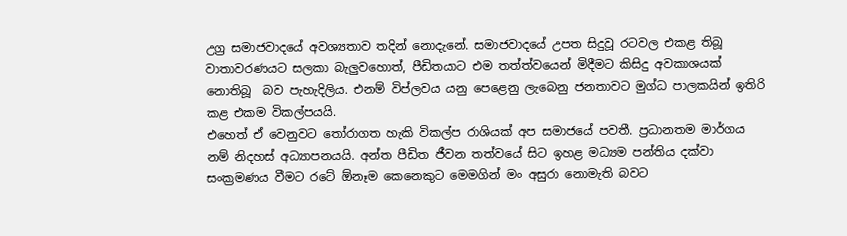උග්‍ර සමාජවාදයේ අවශ්‍යතාව තදින් නොදැනේ. සමාජවාදයේ උපත සිදුවූ රටවල එකළ තිබූ වාතාවරණයට සලකා බැලුවහොත්, පීඩිතයාට එම තත්ත්වයෙන් මිදීමට කිසිදු අවකාශයක් නොතිබූ  බව පැහැදිලිය. එනම් විප්ලවය යනු පෙළෙනු ලැබෙනු ජනතාවට මුග්ධ පාලකයින් ඉතිරි කළ එකම විකල්පයයි.
එහෙත් ඒ වෙනුවට තෝරාගත හැකි විකල්ප රාශියක් අප සමාජයේ පවතී. ප්‍රධානතම මාර්ගය නම් නිදහස් අධ්‍යාපනයයි. අන්ත පීඩිත ජීවන තත්වයේ සිට ඉහළ මධ්‍යම පන්තිය දක්වා සංක්‍රමණය වීමට රටේ ඕනෑම කෙනෙකුට මෙමගින් මං අසුරා නොමැති බවට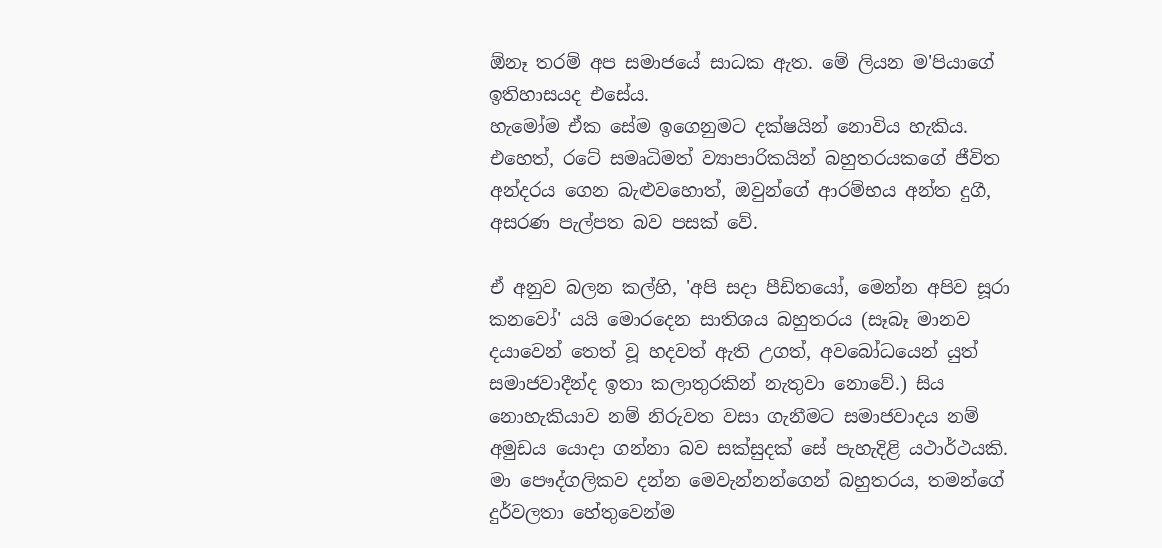ඕනෑ තරම් අප සමාජයේ සාධක ඇත. මේ ලියන ම'පියාගේ ඉතිහාසයද එසේය.
හැමෝම ඒක සේම ඉගෙනුමට දක්ෂයින් නොවිය හැකිය. එහෙත්, රටේ සමෘධිමත් ව්‍යාපාරිකයින් බහුතරයකගේ ජීවිත අන්දරය ගෙන බැළුවහොත්, ඔවුන්ගේ ආරම්භය අන්ත දුගී, අසරණ පැල්පත බව පසක් වේ.

ඒ අනුව බලන කල්හි, 'අපි සදා පීඩිතයෝ, මෙන්න අපිව සූරා කනවෝ' යයි මොරදෙන සාතිශය බහුතරය (සෑබෑ මානව දයාවෙන් තෙත් වූ හදවත් ඇති උගත්, අවබෝධයෙන් යුත් සමාජවාදීන්ද ඉතා කලාතුරකින් නැතුවා නොවේ.) සිය නොහැකියාව නම් නිරුවත වසා ගැනීමට සමාජවාදය නම් අමුඩය යොදා ගන්නා බව සක්සුදක් සේ පැහැදිළි යථාර්ථයකි. මා පෞද්ගලිකව දන්න මෙවැන්නන්ගෙන් බහුතරය, තමන්ගේ දුර්වලතා හේතුවෙන්ම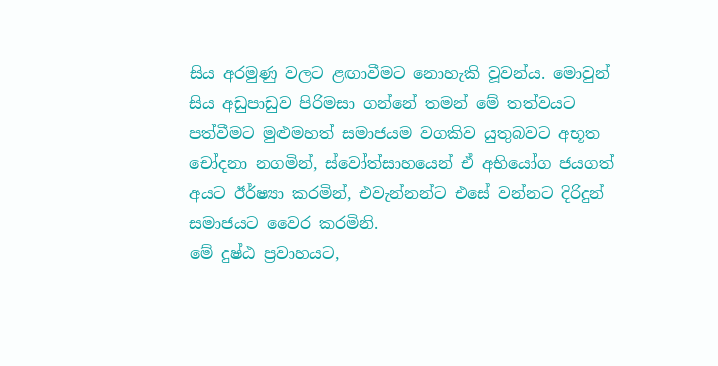සිය අරමුණු වලට ළඟාවීමට නොහැකි වූවන්ය. මොවුන් සිය අඩුපාඩුව පිරිමසා ගන්නේ තමන් මේ තත්වයට පත්වීමට මුළුමහත් සමාජයම වගකිව යුතුබවට අභූත චෝදනා නගමින්, ස්වෝත්සාහයෙන් ඒ අභියෝග ජයගත් අයට ඊර්ෂ්‍යා කරමින්, එවැන්නන්ට එසේ වන්නට දිරිදුන් සමාජයට වෛර කරමිනි.
මේ දුෂ්ඨ ප්‍රවාහයට,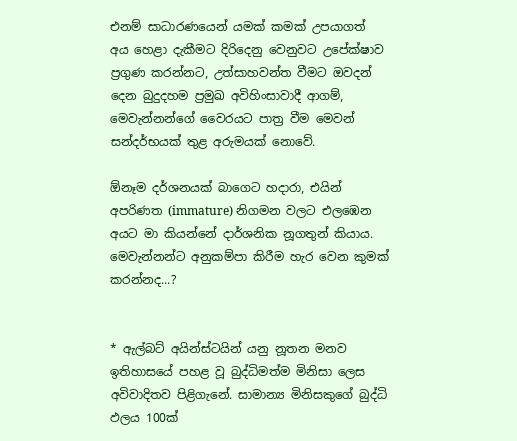එනම් සාධාරණයෙන් යමක් කමක් උපයාගත් අය හෙළා දැකීමට දිරිදෙනු වෙනුවට උපේක්ෂාව ප්‍රගුණ කරන්නට, උත්සාහවන්ත වීමට ඔවදන් දෙන බුදුදහම ප්‍රමුඛ අවිහිංසාවාදී ආගම්, මෙවැන්නන්ගේ වෛරයට පාත්‍ර වීම මෙවන් සන්දර්භයක් තුළ අරුමයක් නොවේ.

ඕනෑම දර්ශනයක් බාගෙට හදාරා, එයින් අපරිණත (immature) නිගමන වලට එලඹෙන අයට මා කියන්නේ දාර්ශනික නූගතුන් කියාය. මෙවැන්නන්ට අනුකම්පා කිරීම හැර වෙන කුමක් කරන්නද...?


* ඇල්බට් අයින්ස්ටයින් යනු නූතන මනව ඉතිහාසයේ පහළ වූ බුද්ධිමත්ම මිනිසා ලෙස අවිවාදිතව පිළිගැනේ. සාමාන්‍ය මිනිසකුගේ බුද්ධි ඵලය 100ක්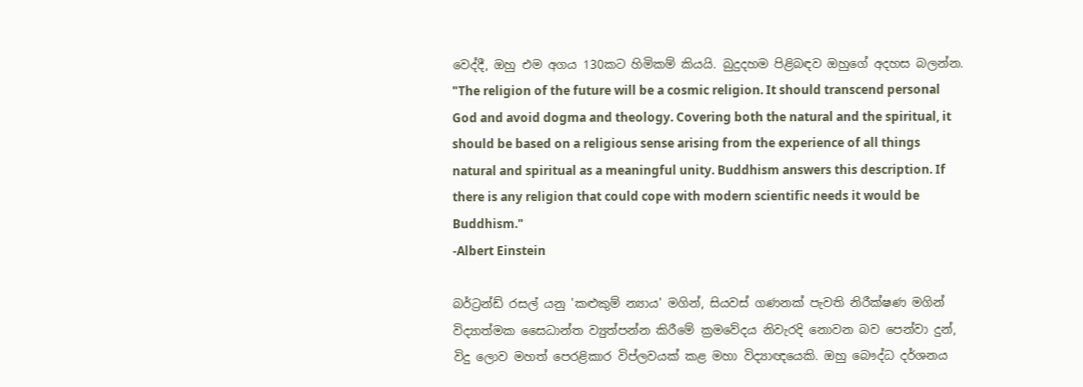වෙද්දී, ඔහු එම අගය 130කට හිමිකම් කියයි. බුදුදහම පිළිබඳව ඔහුගේ අදහස බලන්න.
"The religion of the future will be a cosmic religion. It should transcend personal God and avoid dogma and theology. Covering both the natural and the spiritual, it should be based on a religious sense arising from the experience of all things natural and spiritual as a meaningful unity. Buddhism answers this description. If there is any religion that could cope with modern scientific needs it would be Buddhism."
-Albert Einstein

බර්ට්‍රන්ඩ් රසල් යනු 'කළුකුම් න්‍යාය' මගින්, සියවස් ගණනක් පැවති නිරීක්ෂණ මගින් විද්‍යාත්මක සෛධාන්ත ව්‍යුත්පන්න කිරීමේ ක්‍රමවේදය නිවැරදි නොවන බව පෙන්වා දුන්, විදු ලොව මහත් පෙරළිකාර විප්ලවයක් කළ මහා විද්‍යාඥයෙකි. ඔහු බෞද්ධ දර්ශනය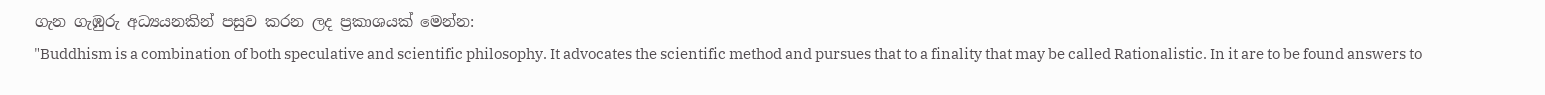ගැන ගැඹුරු අධ්‍යයනකින් පසුව කරන ලද ප්‍රකාශයක් මෙන්න:
"Buddhism is a combination of both speculative and scientific philosophy. It advocates the scientific method and pursues that to a finality that may be called Rationalistic. In it are to be found answers to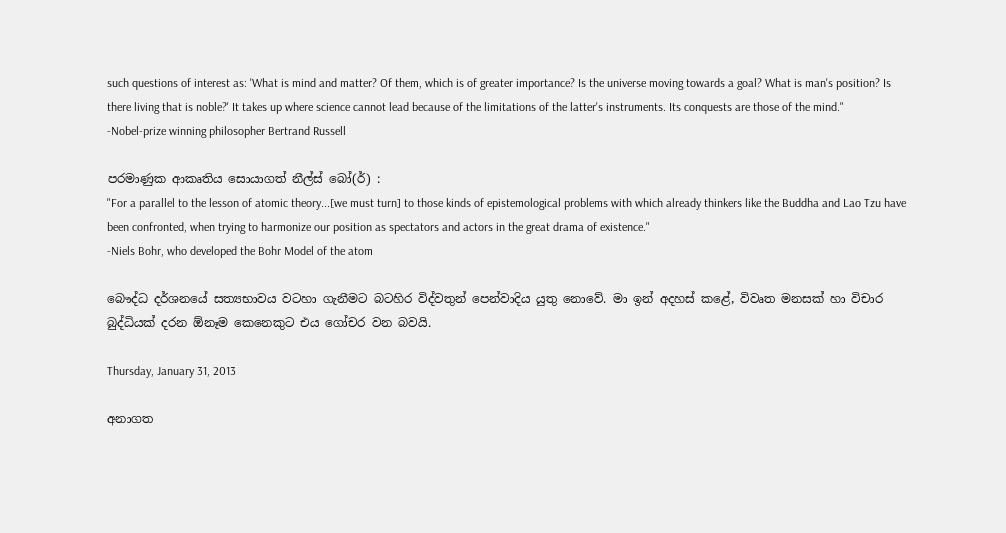such questions of interest as: 'What is mind and matter? Of them, which is of greater importance? Is the universe moving towards a goal? What is man's position? Is there living that is noble?' It takes up where science cannot lead because of the limitations of the latter's instruments. Its conquests are those of the mind."
-Nobel-prize winning philosopher Bertrand Russell

පරමාණුක ආකෘතිය සොයාගත් නීල්ස් බෝ(ර්) :
"For a parallel to the lesson of atomic theory...[we must turn] to those kinds of epistemological problems with which already thinkers like the Buddha and Lao Tzu have been confronted, when trying to harmonize our position as spectators and actors in the great drama of existence."
-Niels Bohr, who developed the Bohr Model of the atom

බෞද්ධ දර්ශනයේ සත්‍යභාවය වටහා ගැනීමට බටහිර විද්වතුන් පෙන්වාදිය යුතු නොවේ. මා ඉන් අදහස් කළේ, විවෘත මනසක් හා විචාර බුද්ධියක් දරන ඕනෑම කෙනෙකුට එය ගෝචර වන බවයි.

Thursday, January 31, 2013

අනාගත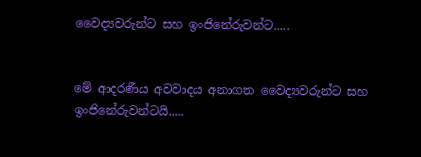වෛද්‍යවරුන්ට සහ ඉංජිනේරුවන්ට.....


මේ ආදරණීය අවවාදය අනාගත වෛද්‍යවරුන්ට සහ ඉංජිනේරුවන්ටයි.....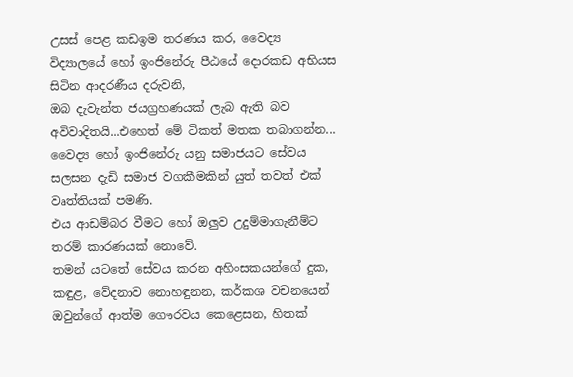උසස් පෙළ කඩඉම තරණය කර, වෛද්‍ය විද්‍යාලයේ හෝ ඉංජිනේරු පීඨයේ දොරකඩ අභියස සිටින ආදරණීය දරුවනි,
ඔබ දැවැන්ත ජයග්‍රහණයක් ලැබ ඇති බව අවිවාදිතයි...එහෙත් මේ ටිකත් මතක තබාගන්න...
වෛද්‍ය හෝ ඉංජිනේරු යනු සමාජයට සේවය සලසන දැඩි සමාජ වගකීමකින් යුත් තවත් එක් වෘත්තියක් පමණි.
එය ආඩම්බර වීමට හෝ ඔලුව උදුම්මාගැනීම්ට තරම් කාරණයක් නොවේ.
තමන් යටතේ සේවය කරන අහිංසකයන්ගේ දුක, කඳුළ, වේදනාව නොහඳුනන, කර්කශ වචනයෙන් ඔවුන්ගේ ආත්ම ගෞරවය කෙළෙසන, හිතක්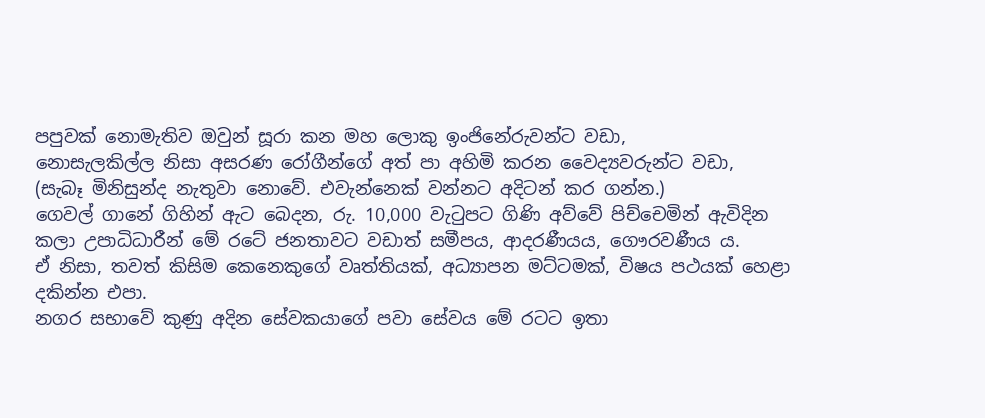පපුවක් නොමැතිව ඔවුන් සූරා කන මහ ලොකු ඉංජිනේරුවන්ට වඩා,
නොසැලකිල්ල නිසා අසරණ රෝගීන්ගේ අත් පා අහිමි කරන වෛද්‍යවරුන්ට වඩා,
(සැබෑ මිනිසුන්ද නැතුවා නොවේ. එවැන්නෙක් වන්නට අදිටන් කර ගන්න.)
ගෙවල් ගානේ ගිහින් ඇට බෙදන, රු. 10,000 වැටුපට ගිණි අව්වේ පිච්චෙමින් ඇවිදින කලා උපාධිධාරීන් මේ රටේ ජනතාවට වඩාත් සමීපය, ආදරණීයය, ගෞරවණීය ය.
ඒ නිසා, තවත් කිසිම කෙනෙකුගේ වෘත්තියක්, අධ්‍යාපන මට්ටමක්, විෂය පථයක් හෙළා දකින්න එපා.
නගර සභාවේ කුණු අදින සේවකයාගේ පවා සේව‍ය මේ රටට ඉතා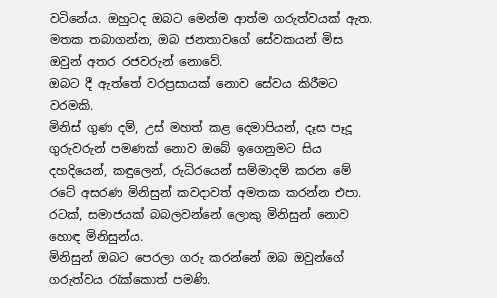වටිනේය. ඔහුටද ඔබට මෙන්ම ආත්ම ගරුත්වයක් ඇත.
මතක තබාගන්න, ඔබ ජනතාවගේ සේවකයන් මිස ඔවුන් අතර රජවරුන් නොවේ.
ඔබට දී ඇත්තේ වරප්‍රසායක් නොව සේවය කිරීමට වරමකි.
මිනිස් ගුණ දම්, උස් මහත් කළ දෙමාපියන්, දෑස පෑදූ ගුරුවරුන් පමණක් නොව ඔබේ ඉගෙනුමට සිය දහදියෙන්, කඳුලෙන්, රුධිරයෙන් සම්මාදම් කරන මේ රටේ අසරණ මිනිසුන් කවදාවත් අමතක කරන්න එපා.
රටක්, සමාජයක් බබලවන්නේ ලොකු මිනිසුන් නොව හොඳ මිනිසුන්ය.
මිනිසුන් ඔබට පෙරලා ගරු කරන්නේ ඔබ ඔවුන්ගේ ගරුත්වය රැක්කොත් පමණි.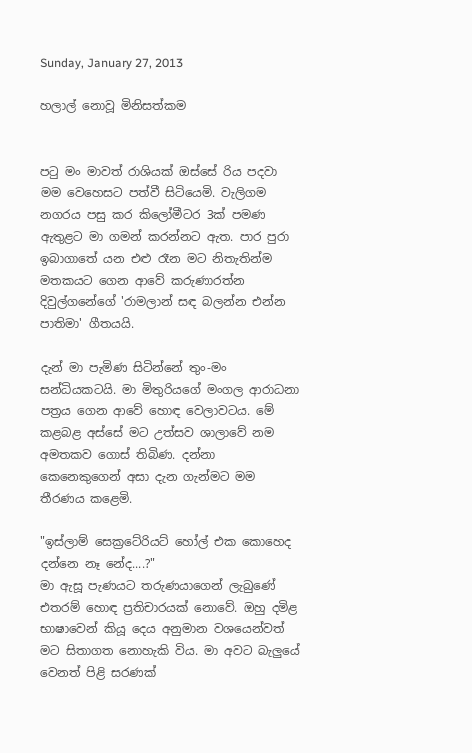Sunday, January 27, 2013

හලාල් නොවූ මිනිසත්කම


පටු මං මාවත් රාශියක් ඔස්සේ රිය පදවා මම වෙහෙසට පත්වී සිටියෙමි. වැලිගම නගරය පසු කර කිලෝමීටර 3ක් පමණ ඇතුළට මා ගමන් කරන්නට ඇත. පාර පුරා ඉබාගාතේ යන එළු රෑන මට නිතැතින්ම මතකයට ගෙන ආවේ කරුණාරත්න දිවුල්ගනේගේ 'රාමලාන් සඳ බලන්න එන්න පාතිමා' ගීතයයි.

දැන් මා පැමිණ සිටින්නේ තුං-මං සන්ධියකටයි. මා මිතුරියගේ මංගල ආරාධනා පත්‍රය ගෙන ආවේ හොඳ වෙලාවටය. මේ කළබළ අස්සේ මට උත්සව ශාලාවේ නම අමතකව ගොස් තිබිණ. දන්නා කෙනෙකුගෙන් අසා දැන ගැන්මට මම තීරණය කළෙමි.

"ඉස්ලාම් සෙක්‍රටේරියට් හෝල් එක කොහෙද දන්නෙ නෑ නේද....?"
මා ඇසූ පැණයට තරුණයාගෙන් ලැබුණේ එතරම් හොඳ ප්‍රතිචාරයක් නොවේ. ඔහු දමිළ භාෂාවෙන් කියූ දෙය අනුමාන වශයෙන්වත් මට සිතාගත නොහැකි විය. මා අවට බැලුයේ වෙනත් පිළි සරණක්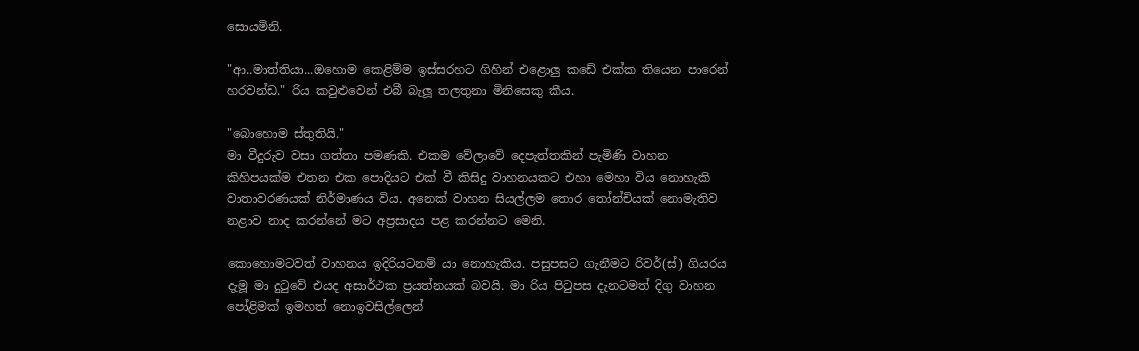සොයමිනි.

"ආ..මාත්තියා...ඔහොම කෙළිම්ම ඉස්සරහට ගිහින් එළොලු කඩේ එක්ක තියෙන පාරෙන් හරවන්ඩ." රිය කවුළුවෙන් එබී බැලූ තලතුනා මිනිසෙකු කීය.

"බොහොම ස්තුතියි."
මා වීදුරුව වසා ගත්තා පමණකි. එකම වේලාවේ දෙපැත්තකින් පැමිණි වාහන කිහිපයක්ම එතන එක පොදියට එක් වී කිසිදු වාහනයකට එහා මෙහා විය නොහැකි වාතාවරණයක් නිර්මාණය විය. අනෙක් වාහන සියල්ලම තොර තෝන්චියක් නොමැතිව නළාව නාද කරන්නේ මට අප්‍රසාදය පළ කරන්නට මෙනි.

කොහොමටවත් වාහනය ඉදිරියටනම් යා නොහැකිය. පසුපසට ගැනීමට රිවර්(ස්) ගියරය දැමූ මා දුටුවේ එයද අසාර්ථක ප්‍රයත්නයක් බවයි. මා රිය පිටුපස දැනටමත් දිගු වාහන පෝළිමක් ඉමහත් නොඉවසිල්ලෙන්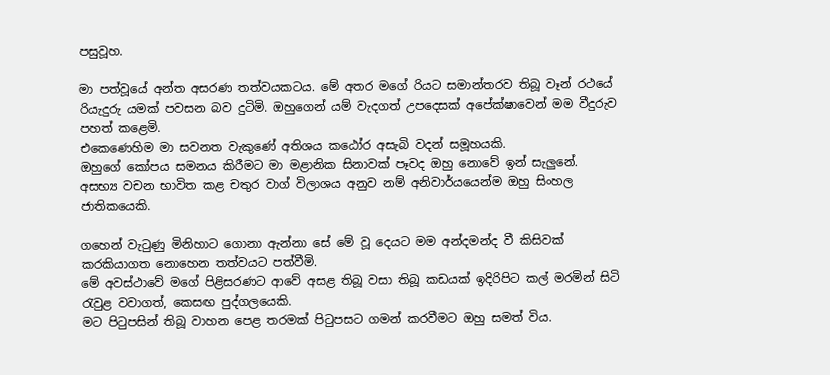පසුවූහ.

මා පත්වූයේ අන්ත අසරණ තත්වයකටය. මේ අතර මගේ රියට සමාන්තරව තිබූ වෑන් රථයේ රියැදුරු යමක් පවසන බව දුටිමි. ඔහුගෙන් යම් වැදගත් උපදෙසක් අපේක්ෂාවෙන් මම වීදුරුව පහත් කළෙමි.
එකෙණෙහිම මා සවනත වැකුණේ අතිශය කඨෝර අසැබි වදන් සමූහයකි.
ඔහුගේ කෝපය සමනය කිරීමට මා මළානික සිනාවක් පෑවද ඔහු නොවේ ඉන් සැලුනේ. අසභ්‍ය වචන භාවිත කළ චතුර වාග් විලාශය අනුව නම් අනිවාර්යයෙන්ම ඔහු සිංහල ජාතිකයෙකි.

ගහෙන් වැටුණු මිනිහාට ගොනා ඇන්නා සේ මේ වූ දෙයට මම අන්දමන්ද වී කිසිවක් කරකියාගත නොහෙන තත්වයට පත්වීමි.
මේ අවස්ථාවේ මගේ පිළිසරණට ආවේ අසළ තිබූ වසා තිබූ කඩයක් ඉදිරිපිට කල් මරමින් සිටි රැවුළ වවාගත්, කෙසඟ පුද්ගලයෙකි.
මට පිටුපසින් තිබූ වාහන පෙළ තරමක් පිටුපසට ගමන් කරවීමට ඔහු සමත් විය.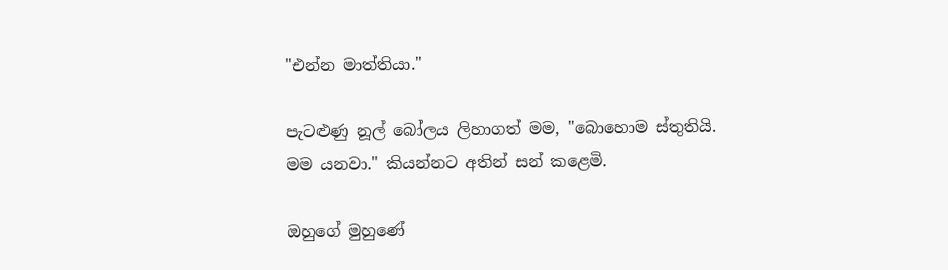"එන්න මාත්තියා."

පැටළුණු නූල් බෝලය ලිහාගත් මම, "බොහොම ස්තුතියි. මම යනවා." කියන්නට අතින් සන් කළෙමි.

ඔහුගේ මුහුණේ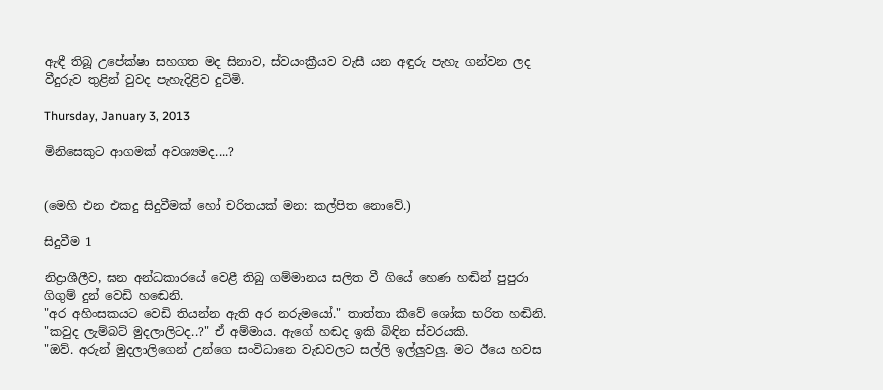ඇඳී තිබූ උපේක්ෂා සහගත මද සිනාව, ස්වයංක්‍රීයව වැසී යන අඳුරු පැහැ ගන්වන ලද වීදුරුව තුළින් වුවද පැහැදිළිව දුටිමි.

Thursday, January 3, 2013

මිනිසෙකුට ආගමක් අවශ්‍යමද....?


(මෙහි එන එකදු සිදුවීමක් හෝ චරිතයක් මන: කල්පිත නොවේ.)

සිදුවීම 1

නිද්‍රාශීලීව, ඝන අන්ධකාරයේ වෙළී තිබු ගම්මානය සලිත වී ගියේ හෙණ හඬින් පුපුරා ගිගුම් දුන් වෙඩි හඬෙනි.
"අර අහිංසකයට වෙඩි තියන්න ඇති අර නරුමයෝ." තාත්තා කීවේ ශෝක භරිත හඬිනි.
"කවුද ලැම්බට් මුදලාලිටද..?" ඒ අම්මාය. ඇගේ හඬද ඉකි බිඳින ස්වරයකි.
"ඔව්. අරුන් මුදලාලිගෙන් උන්ගෙ සංවිධානෙ වැඩවලට සල්ලි ඉල්ලුවලු. මට ඊයෙ හවස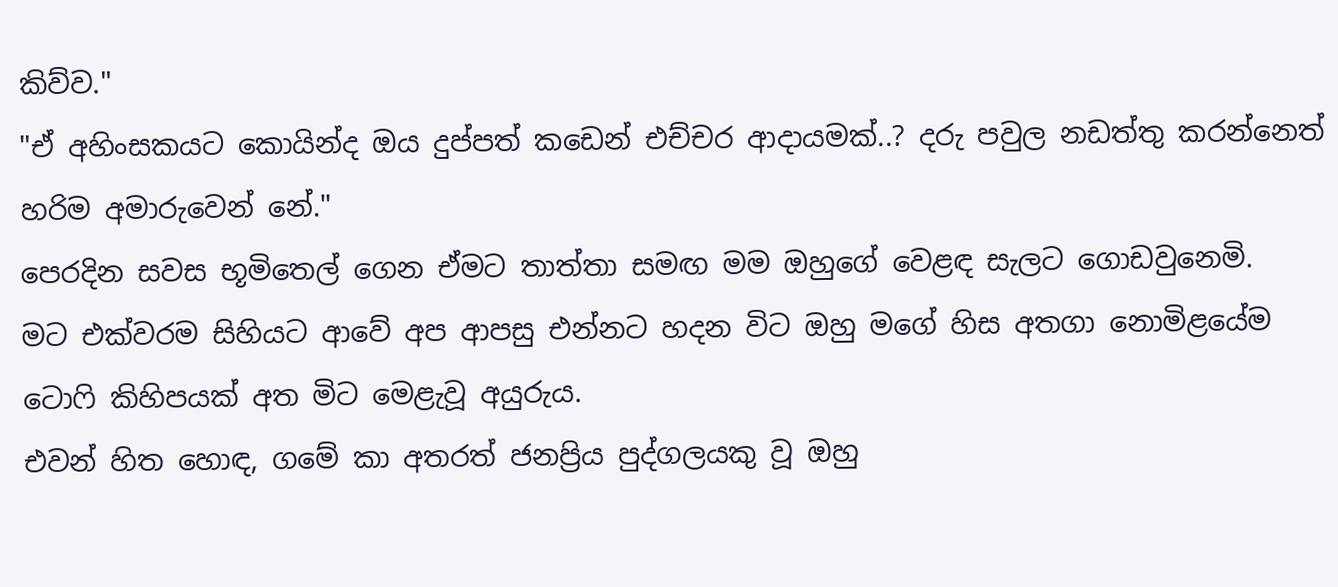කිව්ව."
"ඒ අහිංසකයට කොයින්ද ඔය දුප්පත් කඩෙන් එච්චර ආදායමක්..? දරු පවුල නඩත්තු කරන්නෙත් හරිම අමාරුවෙන් නේ."
පෙරදින සවස භූමිතෙල් ගෙන ඒමට තාත්තා සමඟ මම ඔහුගේ වෙළඳ සැලට ගොඩවුනෙමි.
මට එක්වරම සිහියට ආවේ අප ආපසු එන්නට හදන විට ඔහු මගේ හිස අතගා නොමිළයේම ටොෆි කිහිපයක් අත මිට මෙළැවූ අයුරුය.
එවන් හිත හොඳ, ගමේ කා අතරත් ජනප්‍රිය පුද්ගලයකු වූ ඔහු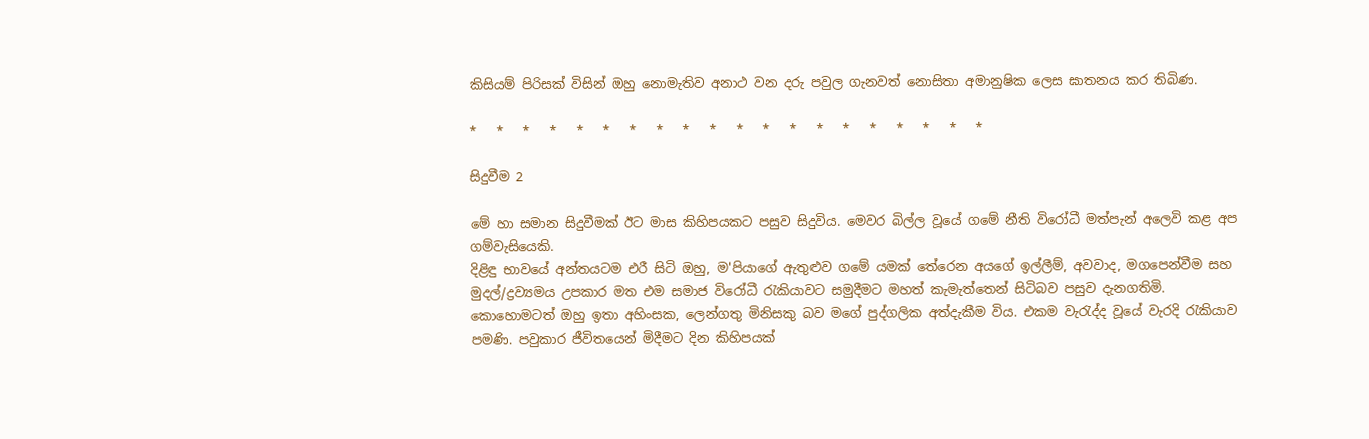කිසියම් පිරිසක් විසින් ඔහු නොමැතිව අනාථ වන දරු පවුල ගැනවත් නොසිතා අමානුෂික ලෙස ඝාතනය කර තිබිණ.

*   *   *   *   *   *   *   *   *   *   *   *   *   *   *   *   *   *   *   *

සිදුවීම 2

මේ හා සමාන සිදුවීමක් ඊට මාස කිහිපයකට පසුව සිදුවිය. මෙවර බිල්ල වූයේ ගමේ නීති විරෝධී මත්පැන් අලෙවි කළ අප ගම්වැසියෙකි.
දිළිඳු භාවයේ අන්තයටම එරී සිටි ඔහු, ම'පියාගේ ඇතුළුව ගමේ යමක් තේරෙන අයගේ ඉල්ලීම්, අවවාද, මගපෙන්වීම සහ මුදල්/ද්‍රව්‍යමය උපකාර මත එම සමාජ විරෝධී රැකියාවට සමුදීමට මහත් කැමැත්තෙන් සිටිබව පසුව දැනගතිමි.
කොහොමටත් ඔහු ඉතා අහිංසක, ලෙන්ගතු මිනිසකු බව මගේ පුද්ගලික අත්දැකීම විය. එකම වැරැද්ද වූයේ වැරදි රැකියාව පමණි. පවුකාර ජීවිතයෙන් මිදීමට දින කිහිපයක්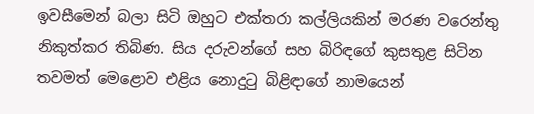ඉවසීමෙන් බලා සිටි ඔහුට එක්තරා කල්ලියකින් මරණ වරෙන්තු නිකුත්කර තිබිණ. සිය දරුවන්ගේ සහ බිරිඳගේ කුසතුළ සිටින තවමත් මෙළොව එළිය නොදුටු බිළිඳාගේ නාමයෙන්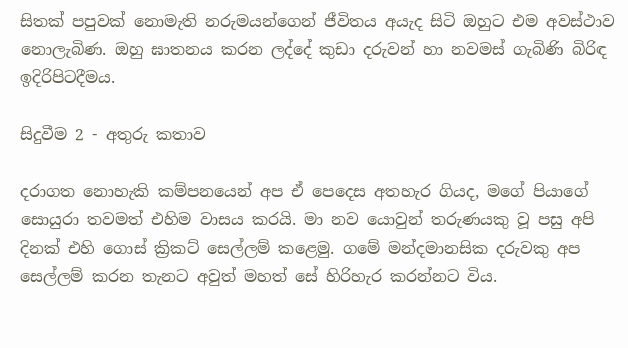සිතක් පපුවක් නොමැති නරුමයන්ගෙන් ජීවිතය අයැද සිටි ඔහුට එම අවස්ථාව නොලැබිණ. ඔහු ඝාතනය කරන ලද්දේ කුඩා දරුවන් හා නවමස් ගැබිණි බිරිඳ ඉදිරිපිටදීමය.

සිදුවීම 2 - අතුරු කතාව

දරාගත නොහැකි කම්පනයෙන් අප ඒ පෙදෙස අතහැර ගියද, මගේ පියාගේ සොයුරා තවමත් එහිම වාසය කරයි. මා නව යොවුන් තරුණයකු වූ පසු අපි දිනක් එහි ගොස් ක්‍රිකට් සෙල්ලම් කළෙමු. ගමේ මන්දමානසික දරුවකු අප සෙල්ලම් කරන තැනට අවුත් මහත් සේ හිරිහැර කරන්නට විය.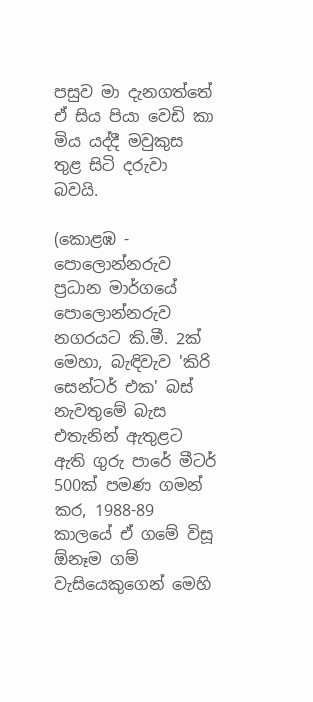පසුව මා දැනගත්තේ ඒ සිය පියා වෙඩි කා මිය යද්දී මවුකුස තුළ සිටි දරුවා බවයි.

(කොළඹ - පොලොන්නරුව ප්‍රධාන මාර්ගයේ පොලොන්නරුව නගරයට කි.මී. 2ක් මෙහා, බැඳිවැව 'කිරි සෙන්ටර් එක' බස් නැවතුමේ බැස එතැනින් ඇතුළට ඇති ගුරු පාරේ මීටර් 500ක් පමණ ගමන් කර, 1988-89 කාලයේ ඒ ගමේ විසූ ඕනෑම ගම් වැසියෙකුගෙන් මෙහි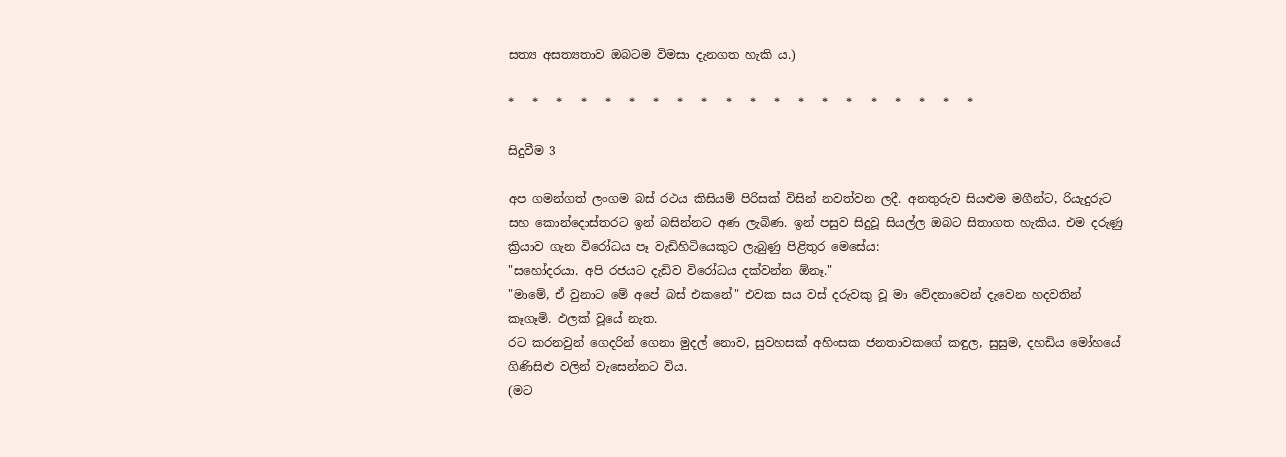සත්‍ය අසත්‍යතාව ඔබටම විමසා දැනගත හැකි ය.)

*   *   *   *   *   *   *   *   *   *   *   *   *   *   *   *   *   *   *   *

සිදුවීම 3

අප ගමන්ගත් ලංගම බස් රථය කිසියම් පිරිසක් විසින් නවත්වන ලදී. අනතුරුව සියළුම මගීන්ට, රියැදුරුට සහ කොන්දොස්තරට ඉන් බසින්නට අණ ලැබිණ. ඉන් පසුව සිදුවූ සියල්ල ඔබට සිතාගත හැකිය. එම දරුණු ක්‍රියාව ගැන විරෝධය පෑ වැඩිහිටියෙකුට ලැබුණු පිළිතුර මෙසේය:
"සහෝදරයා. අපි රජයට දැඩිව විරෝධය දක්වන්න ඕනෑ."
"මාමේ, ඒ වුනාට මේ අපේ බස් එකනේ" එවක සය වස් දරුවකු වූ මා වේදනාවෙන් දැවෙන හදවතින් කෑගෑමි. ඵලක් වූයේ නැත.
රට කරනවුන් ගෙදරින් ගෙනා මුදල් නොව, සුවහසක් අහිංසක ජනතාවකගේ කඳුල, සුසුම, දහඩිය මෝහයේ ගිණිසිළු වලින් වැසෙන්නට විය.
(මට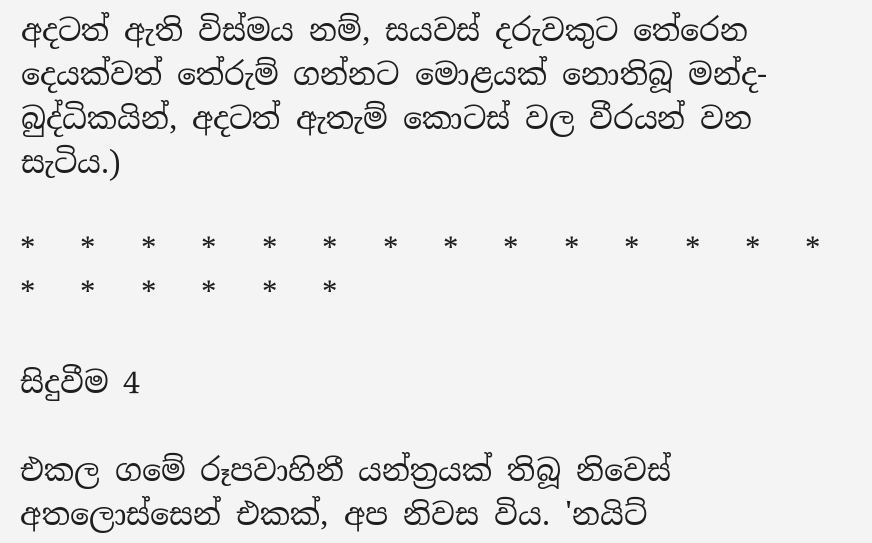අදටත් ඇති විස්මය නම්, සයවස් දරුවකුට තේරෙන දෙයක්වත් තේරුම් ගන්නට මොළයක් නොතිබූ මන්ද-බුද්ධිකයින්, අදටත් ඇතැම් කොටස් වල වීරයන් වන සැටිය.)

*   *   *   *   *   *   *   *   *   *   *   *   *   *   *   *   *   *   *   *

සිදුවීම 4

එකල ගමේ රූපවාහිනී යන්ත්‍රයක් තිබූ නිවෙස් අතලොස්සෙන් එකක්, අප නිවස විය. 'නයිට්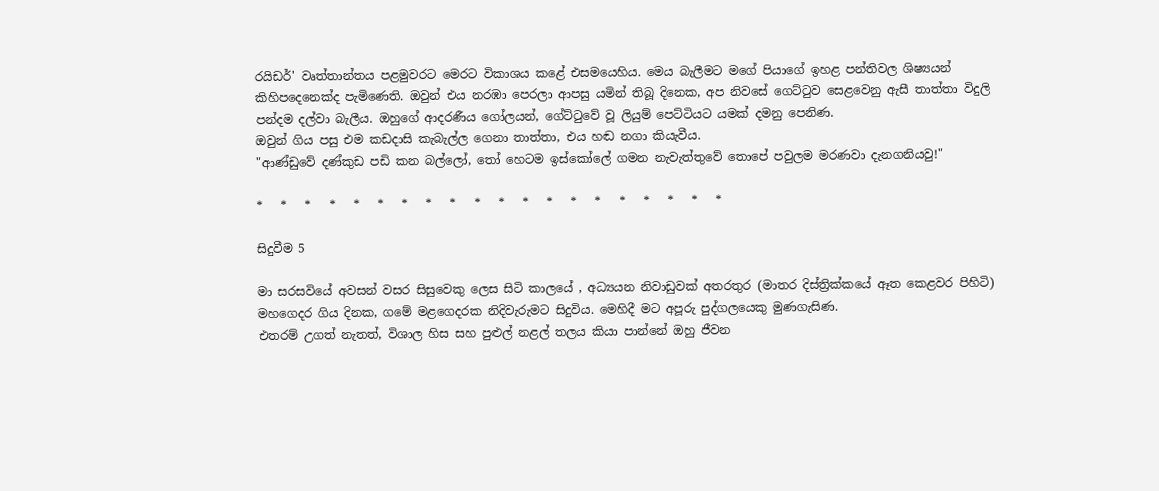රයිඩර්' වෘත්තාන්තය පළමුවරට මෙරට විකාශය කළේ එසමයෙහිය. මෙය බැලීමට මගේ පියාගේ ඉහළ පන්තිවල ශිෂ්‍යයන් කිහිපදෙනෙක්ද පැමිණෙති. ඔවුන් එය නරඹා පෙරලා ආපසු යමින් තිබූ දිනෙක, අප නිවසේ ගෙට්ටුව සෙළවෙනු ඇසී තාත්තා විදුලි පන්දම දල්වා බැලීය. ඔහුගේ ආදරණීය ගෝලයන්, ගේට්ටුවේ වූ ලියුම් පෙට්ටියට යමක් දමනු පෙනිණ.
ඔවුන් ගිය පසු එම කඩදාසි කැබැල්ල ගෙනා තාත්තා, එය හඬ නගා කියැවීය.
"ආණ්ඩුවේ දණ්කුඩ පඩි කන බල්ලෝ, තෝ හෙටම ඉස්කෝලේ ගමන නැවැත්තුවේ තොපේ පවුලම මරණවා දැනගනියවු!"

*   *   *   *   *   *   *   *   *   *   *   *   *   *   *   *   *   *   *   *

සිදුවීම 5

මා සරසවියේ අවසන් වසර සිසුවෙකු ලෙස සිටි කාලයේ , අධ්‍යයන නිවාඩුවක් අතරතුර (මාතර දිස්ත්‍රික්කයේ ඈත කෙළවර පිහිටි) මහගෙදර ගිය දිනක, ගමේ මළගෙදරක නිදිවැරුමට සිදුවිය. මෙහිදී මට අපූරු පුද්ගලයෙකු මුණගැසිණ.
එතරම් උගත් නැතත්, විශාල හිස සහ පුළුල් නළල් තලය කියා පාන්නේ ඔහු ජීවන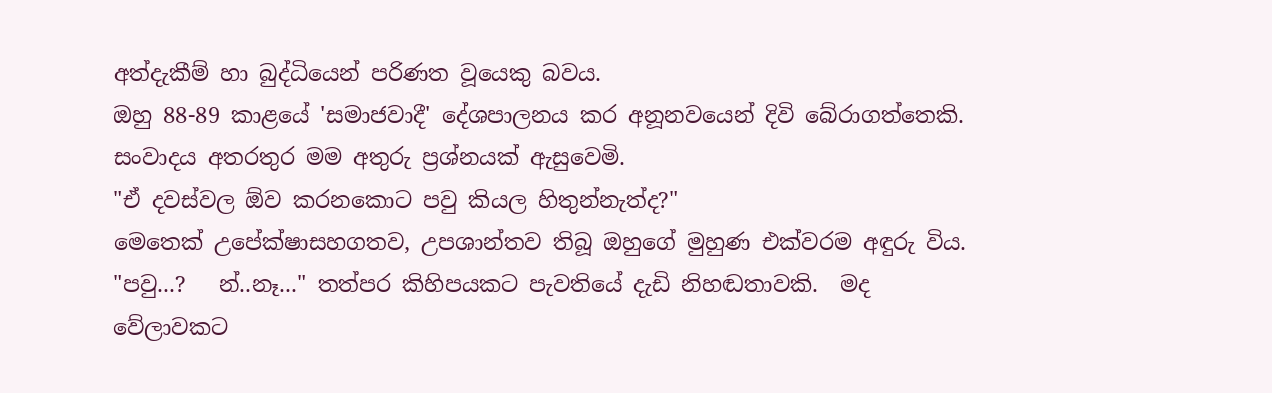අත්දැකීම් හා බුද්ධියෙන් පරිණත වූයෙකු බවය.
ඔහු 88-89 කාළයේ 'සමාජවාදී' දේශපාලනය කර අනූනවයෙන් දිවි බේරාගත්තෙකි.
සංවාදය අතරතුර මම අතුරු ප්‍රශ්නයක් ඇසුවෙමි.
"ඒ දවස්වල ඕව කරනකොට පවු කියල හිතුන්නැත්ද?"
මෙතෙක් උපේක්ෂාසහගතව, උපශාන්තව තිබූ ඔහුගේ මුහුණ එක්වරම අඳුරු විය.
"පවු...?   න්..නෑ..." තත්පර කිහිපයකට පැවතියේ දැඩි නිහඬතාවකි.  මද වේලාවකට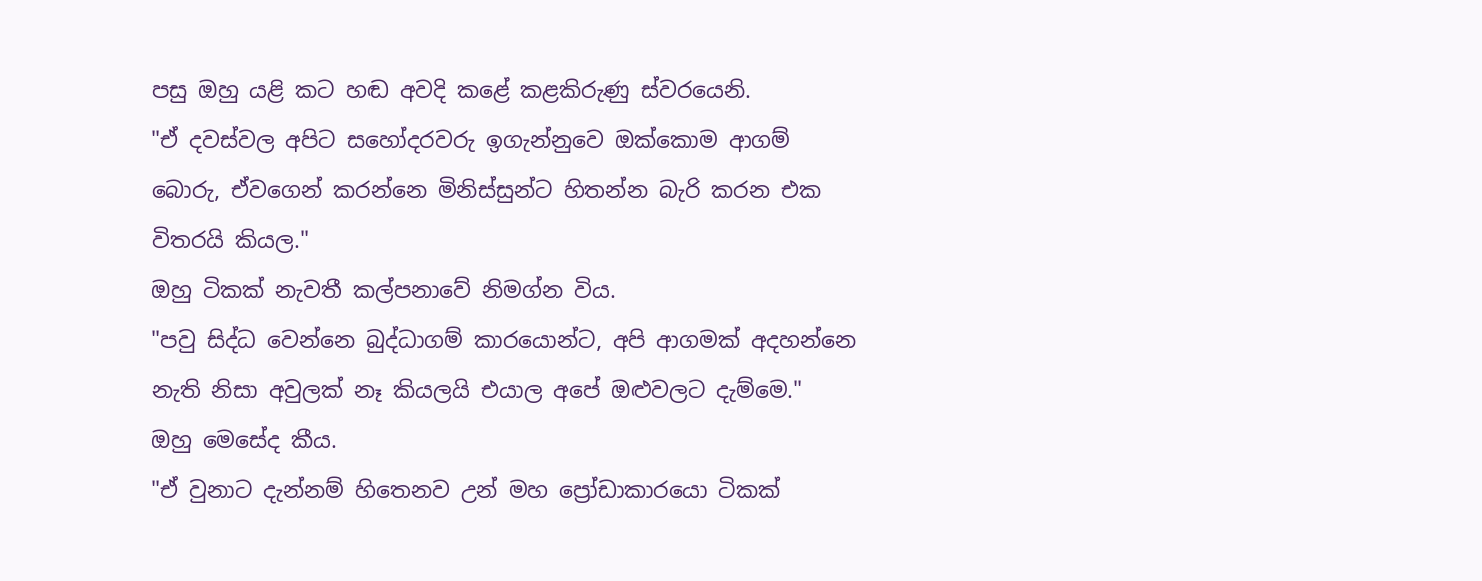පසු ඔහු යළි කට හඬ අවදි කළේ කළකිරුණු ස්වරයෙනි.
"ඒ දවස්වල අපිට සහෝදරවරු ඉගැන්නුවෙ ඔක්කොම ආගම් බොරු, ඒවගෙන් කරන්නෙ මිනිස්සුන්ට හිතන්න බැරි කරන එක විතරයි කියල."
ඔහු ටිකක් නැවතී කල්පනාවේ නිමග්න විය.
"පවු සිද්ධ වෙන්නෙ බුද්ධාගම් කාරයොන්ට, අපි ආගමක් අදහන්නෙ නැති නිසා අවුලක් නෑ කියලයි එයාල අපේ ඔළුවලට දැම්මෙ."
ඔහු මෙසේද කීය.
"ඒ වුනාට දැන්නම් හිතෙනව උන් මහ ප්‍රෝඩාකාරයො ටිකක්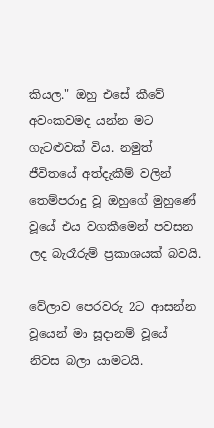කියල." ඔහු එසේ කීවේ අවංකවමද යන්න මට ගැටළුවක් විය. නමුත් ජීවිතයේ අත්දැකීම් වලින් තෙම්පරාදු වූ ඔහුගේ මුහුණේ වූයේ එය වගකීමෙන් පවසන ලද බැරෑරුම් ප්‍රකාශයක් බවයි.

වේලාව පෙරවරු 2ට ආසන්න වූයෙන් මා සූදානම් වූයේ නිවස බලා යාමටයි.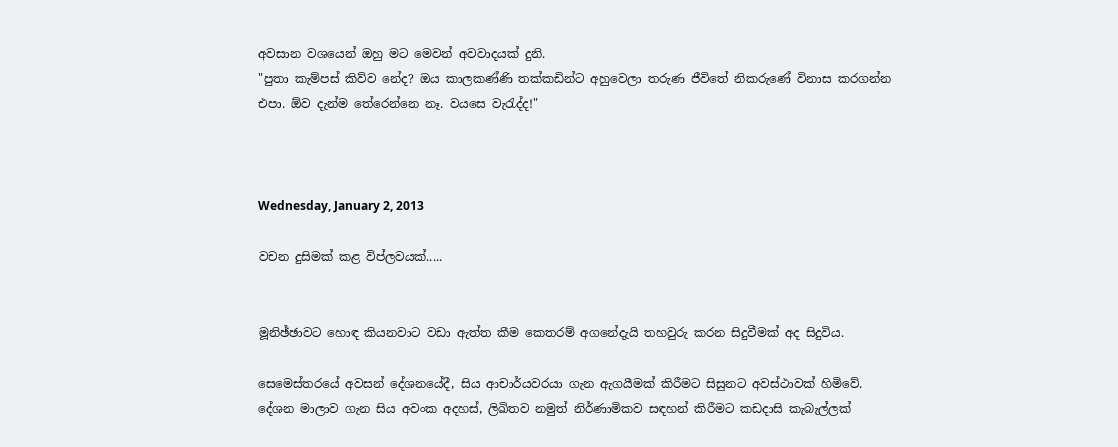අවසාන වශයෙන් ඔහු මට මෙවන් අවවාදයක් දුනි.
"පුතා කැම්පස් කිව්ව නේද? ඔය කාලකණ්ණි තක්කඩින්ට අහුවෙලා තරුණ ජීවිතේ නිකරුණේ විනාස කරගන්න එපා. ඕව දැන්ම තේරෙන්නෙ නෑ. වයසෙ වැරැද්ද!"



Wednesday, January 2, 2013

වචන දුසිමක් කළ විප්ලවයක්.....


මූනිඡ්ඡාවට හොඳ කියනවාට වඩා ඇත්ත කීම කෙතරම් අගනේදැයි තහවුරු කරන සිදුවීමක් අද සිදුවිය.

සෙමෙස්තරයේ අවසන් දේශනයේදී, සිය ආචාර්යවරයා ගැන ඇගයීමක් කිරීමට සිසුනට අවස්ථාවක් හිමිවේ. දේශන මාලාව ගැන සිය අවංක අදහස්, ලිඛිතව නමුත් නිර්ණාමිකව සඳහන් කිරීමට කඩදාසි කැබැල්ලක්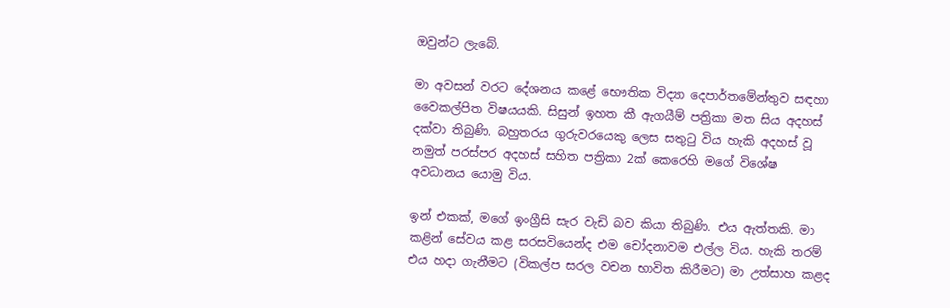ඔවුන්ට ලැබේ.

මා අවසන් වරට දේශනය කළේ භෞතික විද්‍යා දෙපාර්තමේන්තුව සඳහා වෛකල්පිත විෂයයකි. සිසුන් ඉහත කී ඇගයීම් පත්‍රිකා මත සිය අදහස් දක්වා තිබුණි. බහුතරය ගුරුවරයෙකු ලෙස සතුටු විය හැකි අදහස් වූ නමුත් පරස්පර අදහස් සහිත පත්‍රිකා 2ක් කෙරෙහි මගේ විශේෂ අවධානය යොමු විය.

ඉන් එකක්, මගේ ඉංග්‍රීසි සැර වැඩි බව කියා තිබුණි. එය ඇත්තකි. මා කළින් සේවය කළ සරසවියෙන්ද එම චෝදනාවම එල්ල විය. හැකි තරම් එය හදා ගැනීමට (විකල්ප සරල වචන භාවිත කිරීමට) මා උත්සාහ කළද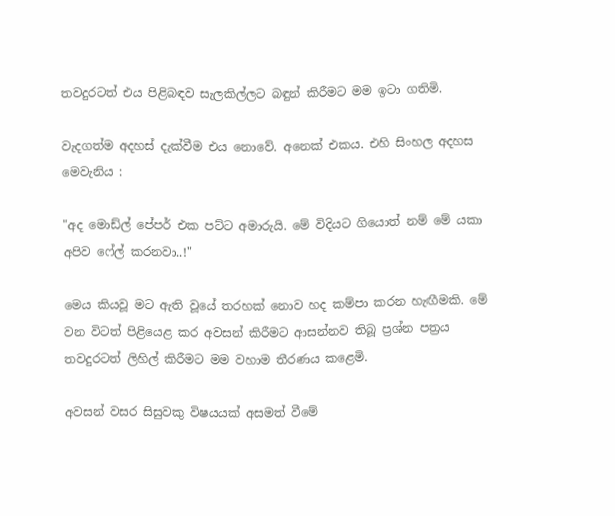තවදුරටත් එය පිළිබඳව සැලකිල්ලට බඳුන් කිරීමට මම ඉටා ගතිමි.

වැදගත්ම අදහස් දැක්වීම එය නොවේ. අනෙක් එකය. එහි සිංහල අදහස මෙවැනිය :

"අද මොඩ්ල් පේපර් එක පට්ට අමාරුයි. මේ විදියට ගියොත් නම් මේ යකා අපිව ෆේල් කරනවා..!"

මෙය කියවූ මට ඇති වූයේ තරහක් නොව හද කම්පා කරන හැඟීමකි. මේ වන විටත් පිළියෙළ කර අවසන් කිරීමට ආසන්නව තිබූ ප්‍රශ්න පත්‍රය තවදුරටත් ලිහිල් කිරීමට මම වහාම තීරණය කළෙමි.

අවසන් වසර සිසුවකු විෂයයක් අසමත් වීමේ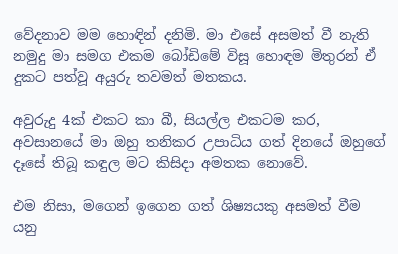වේදනාව මම හොඳින් දනිමි. මා එසේ අසමත් වී නැති නමුදු මා සමග එකම බෝඩිමේ විසූ හොඳම මිතුරන් ඒ දුකට පත්වූ අයුරු තවමත් මතකය.

අවුරුදු 4ක් එකට කා බී, සියල්ල එකටම කර, අවසානයේ මා ඔහු තනිකර උපාධිය ගත් දිනයේ ඔහුගේ දෑසේ තිබූ කඳුල මට කිසිදා අමතක නොවේ.

එම නිසා, මගෙන් ඉගෙන ගත් ශිෂ්‍යයකු අසමත් වීම යනු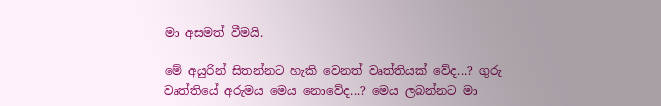මා අසමත් වීමයි.

මේ අයුරින් සිතන්නට හැකි වෙනත් වෘත්තියක් වේද...? ගුරු වෘත්තියේ අරුමය මෙය නොවේද...? මෙය ලබන්නට මා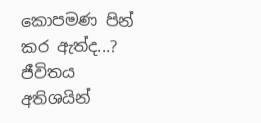කොපමණ පින් කර ඇත්ද...? ජීවිතය අතිශයින්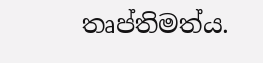තෘප්තිමත්ය.